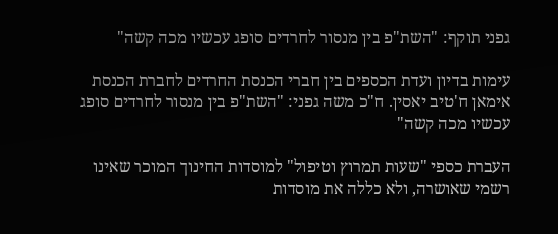גפני תוקף: "השת"פ בין מנסור לחרדים סופג עכשיו מכה קשה"

עימות בדיון ועדת הכספים בין חברי הכנסת החרדים לחברת הכנסת אימאן ח'טיב יאסין. ח"כ משה גפני: "השת"פ בין מנסור לחרדים סופג עכשיו מכה קשה"

העברת כספי "שעות תמרוץ וטיפול" למוסדות החינוך המוכר שאינו רשמי שאושרה, ולא כללה את מוסדות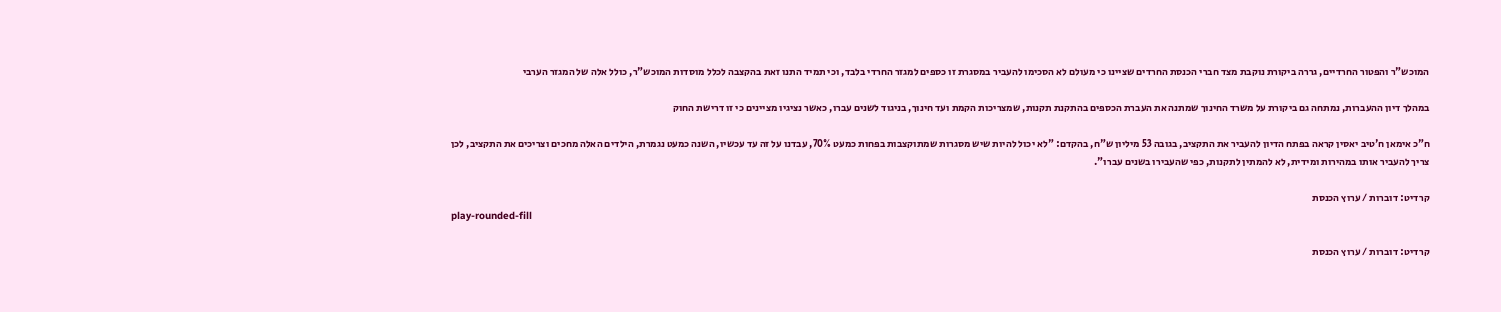המוכש"ר והפטור החרדיים, גררה ביקורת נוקבת מצד חברי הכנסת החרדים שציינו כי מעולם לא הסכימו להעביר במסגרת זו כספים למגזר החרדי בלבד, וכי תמיד התנו זאת בהקצבה לכלל מוסדות המוכש"ר, כולל אלה של המגזר הערבי

במהלך דיון ההעברות, נמתחה גם ביקורת על משרד החינוך שמתנה את העברת הכספים בהתקנת תקנות, שמצריכות הקמת ועד חינוך, בניגוד לשנים עברו, כאשר נציגיו מציינים כי זו דרישת החוק

ח"כ אימאן ח'טיב יאסין קראה בפתח הדיון להעביר את התקציב, בגובה 53 מיליון ש"ח, בהקדם: "לא יכול להיות שיש מסגרות שמתוקצבות בפחות כמעט 70%, עבדנו על זה עד עכשיו, השנה כמעט נגמרת, הילדים האלה מחכים וצריכים את התקציב, לכן צריך להעביר אותו במהירות ומידית, לא להמתין לתקנות, כפי שהעבירו בשנים עברו".

קרדיט: דוברות / ערוץ הכנסת
play-rounded-fill

קרדיט: דוברות / ערוץ הכנסת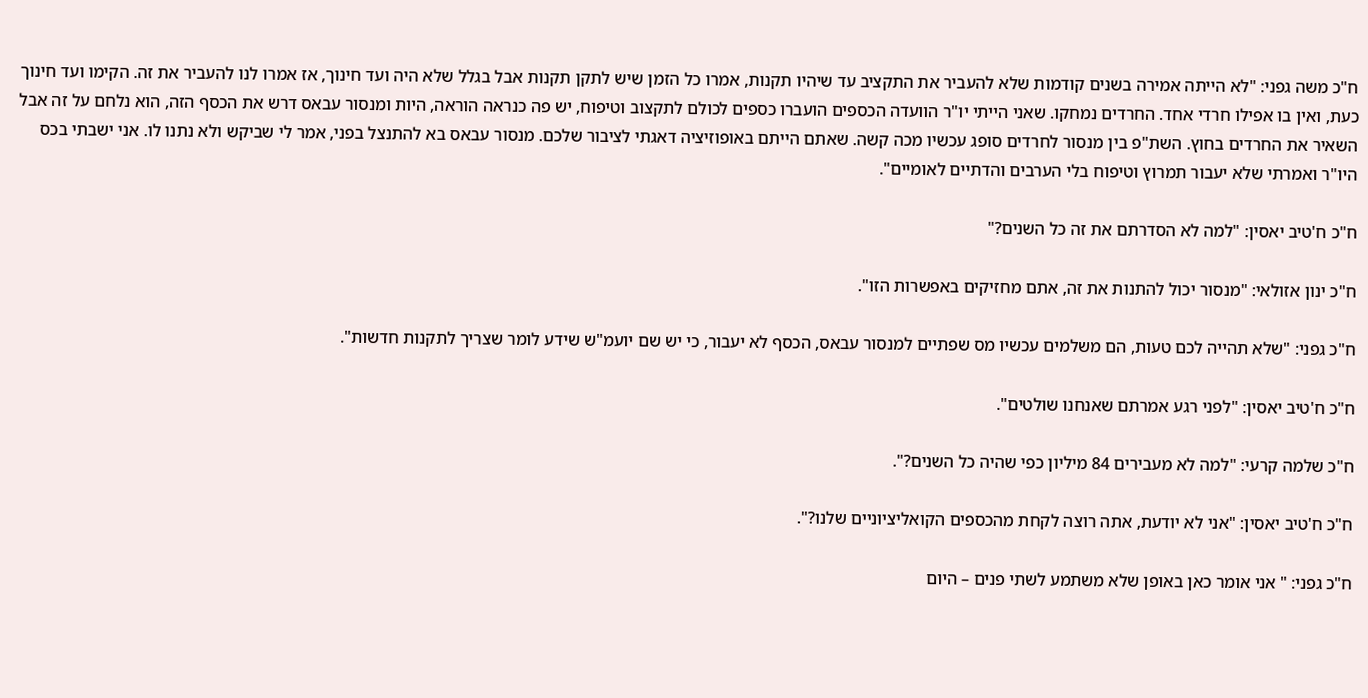ח"כ משה גפני: "לא הייתה אמירה בשנים קודמות שלא להעביר את התקציב עד שיהיו תקנות, אמרו כל הזמן שיש לתקן תקנות אבל בגלל שלא היה ועד חינוך, אז אמרו לנו להעביר את זה. הקימו ועד חינוך כעת, ואין בו אפילו חרדי אחד. החרדים נמחקו. שאני הייתי יו"ר הוועדה הכספים הועברו כספים לכולם לתקצוב וטיפוח, יש פה כנראה הוראה, היות ומנסור עבאס דרש את הכסף הזה, הוא נלחם על זה אבל השאיר את החרדים בחוץ. השת"פ בין מנסור לחרדים סופג עכשיו מכה קשה. שאתם הייתם באופוזיציה דאגתי לציבור שלכם. מנסור עבאס בא להתנצל בפני, אמר לי שביקש ולא נתנו לו. אני ישבתי בכס היו"ר ואמרתי שלא יעבור תמרוץ וטיפוח בלי הערבים והדתיים לאומיים".

ח"כ ח'טיב יאסין: "למה לא הסדרתם את זה כל השנים?"

ח"כ ינון אזולאי: "מנסור יכול להתנות את זה, אתם מחזיקים באפשרות הזו".

ח"כ גפני: "שלא תהייה לכם טעות, הם משלמים עכשיו מס שפתיים למנסור עבאס, הכסף לא יעבור, כי יש שם יועמ"ש שידע לומר שצריך לתקנות חדשות".

ח"כ ח'טיב יאסין: "לפני רגע אמרתם שאנחנו שולטים".

ח"כ שלמה קרעי: "למה לא מעבירים 84 מיליון כפי שהיה כל השנים?".

ח"כ ח'טיב יאסין: "אני לא יודעת, אתה רוצה לקחת מהכספים הקואליציוניים שלנו?".

ח"כ גפני: " אני אומר כאן באופן שלא משתמע לשתי פנים – היום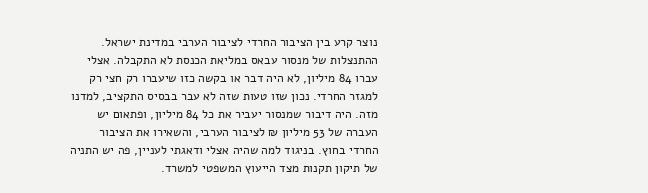נוצר קרע בין הציבור החרדי לציבור הערבי במדינת ישראל. ההתנצלות של מנסור עבאס במליאת הכנסת לא התקבלה. אצלי עברו 84 מיליון, לא היה דבר או בקשה כזו שיעברו רק חצי רק למגזר החרדי. נכון שזו טעות שזה לא עבר בבסיס התקציב, למדנו מזה. היה דיבור שמנסור יעביר את כל 84 מיליון, ופתאום יש העברה של 53 מיליון ₪ לציבור הערבי, והשאירו את הציבור החרדי בחוץ. בניגוד למה שהיה אצלי ודאגתי לעניין, פה יש התניה של תיקון תקנות מצד הייעוץ המשפטי למשרד.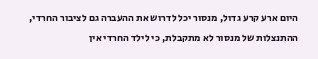היום ארע קרע גדול, מנסור יכל לדרוש את ההעברה גם לציבור החרדי, ההתנצלות של מנסור לא מתקבלת, כי לילד החרדי אין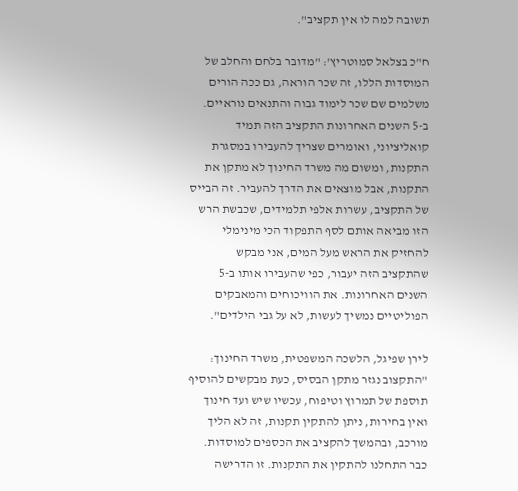תשובה למה לו אין תקציב".

ח"כ בצלאל סמוטריץ': "מדובר בלחם והחלב של המוסדות הללו, זה שכר הוראה, גם ככה הורים משלמים שם שכר לימוד גבוה והתנאים נוראיים. ב-5 השנים האחרונות התקציב הזה תמיד קואליציוני, ואומרים שצריך להעבירו במסגרת התקנות, ומשום מה משרד החינוך לא מתקן את התקנות, אבל מוצאים את הדרך להעביר. זה הבייס של התקציב, עשרות אלפי תלמידים, שכבשת הרש הזו מביאה אותם לסף התפקוד הכי מינימלי להחזיק את הראש מעל המים, אני מבקש שהתקציב הזה יעבור, כפי שהעבירו אותו ב-5 השנים האחרונות. את הוויכוחים והמאבקים הפוליטיים נמשיך לעשות, לא על גבי הילדים".

לירן שפיגל, הלשכה המשפטית, משרד החינוך: "התקצוב נגזר מתקן הבסיס, כעת מבקשים להוסיף תוספת של תמרוץ וטיפוח, עכשיו שיש ועד חינוך ואין בחירות, ניתן להתקין תקנות, זה לא הליך מורכב, ובהמשך להקציב את הכספים למוסדות. כבר התחלנו להתקין את התקנות. זו הדרישה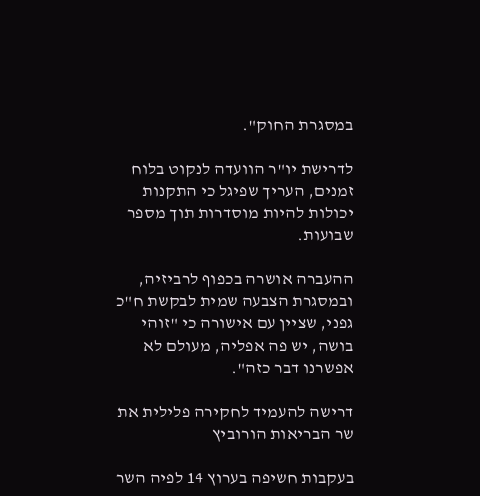במסגרת החוק".

לדרישת יו"ר הוועדה לנקוט בלוח זמנים, העריך שפיגל כי התקנות יכולות להיות מוסדרות תוך מספר שבועות.

ההעברה אושרה בכפוף לרביזיה, ובמסגרת הצבעה שמית לבקשת ח"כ גפני, שציין עם אישורה כי "זוהי בושה, יש פה אפליה, מעולם לא אפשרנו דבר כזה".

דרישה להעמיד לחקירה פלילית את שר הבריאות הורוביץ

בעקבות חשיפה בערוץ 14 לפיה השר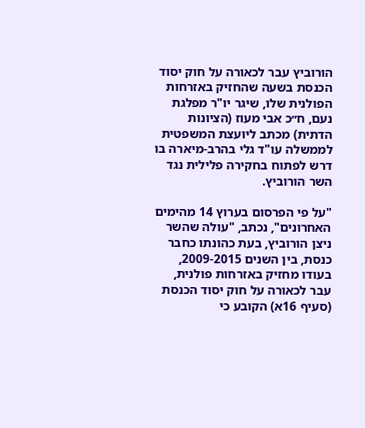הורוביץ עבר לכאורה על חוק יסוד הכנסת בשעה שהחזיק באזרחות הפולנית שלו, שיגר יו"ר מפלגת נעם, ח״כ אבי מעוז (הציונות הדתית) מכתב ליועצת המשפטית לממשלה עו"ד גלי בהרב-מיארה בו דרש לפתוח בחקירה פלילית נגד השר הורוביץ.

"על פי הפרסום בערוץ 14 מהימים האחרונים", נכתב, "עולה שהשר ניצן הורוביץ, בעת כהונתו כחבר כנסת, בין השנים 2009-2015, בעודו מחזיק באזרחות פולנית, עבר לכאורה על חוק יסוד הכנסת (סעיף 16א) הקובע כי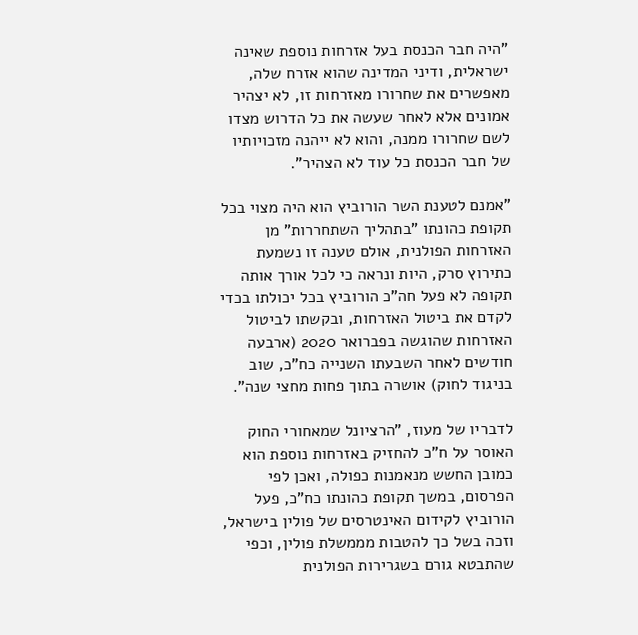"היה חבר הכנסת בעל אזרחות נוספת שאינה ישראלית, ודיני המדינה שהוא אזרח שלה, מאפשרים את שחרורו מאזרחות זו, לא יצהיר אמונים אלא לאחר שעשה את כל הדרוש מצדו לשם שחרורו ממנה, והוא לא ייהנה מזכויותיו של חבר הכנסת כל עוד לא הצהיר".

"אמנם לטענת השר הורוביץ הוא היה מצוי בכל תקופת כהונתו "בתהליך השתחררות" מן האזרחות הפולנית, אולם טענה זו נשמעת כתירוץ סרק, היות ונראה כי לכל אורך אותה תקופה לא פעל חה"כ הורוביץ בכל יכולתו בכדי לקדם את ביטול האזרחות, ובקשתו לביטול האזרחות שהוגשה בפברואר 2020 (ארבעה חודשים לאחר השבעתו השנייה כח"כ, שוב בניגוד לחוק) אושרה בתוך פחות מחצי שנה".

לדבריו של מעוז, "הרציונל שמאחורי החוק האוסר על ח"כ להחזיק באזרחות נוספת הוא כמובן החשש מנאמנות כפולה, ואכן לפי הפרסום, במשך תקופת כהונתו כח"כ, פעל הורוביץ לקידום האינטרסים של פולין בישראל, וזכה בשל כך להטבות מממשלת פולין, וכפי שהתבטא גורם בשגרירות הפולנית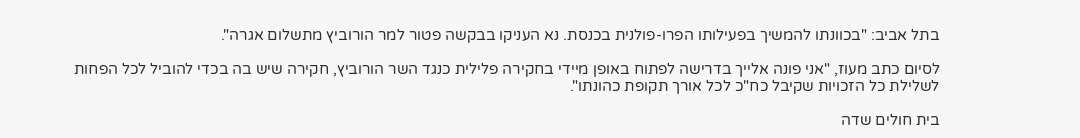בתל אביב: "בכוונתו להמשיך בפעילותו הפרו-פולנית בכנסת. נא העניקו בבקשה פטור למר הורוביץ מתשלום אגרה".

לסיום כתב מעוז, "אני פונה אלייך בדרישה לפתוח באופן מיידי בחקירה פלילית כנגד השר הורוביץ, חקירה שיש בה בכדי להוביל לכל הפחות לשלילת כל הזכויות שקיבל כח"כ לכל אורך תקופת כהונתו".

בית חולים שדה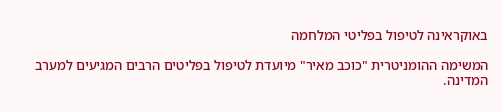באוקראינה לטיפול בפליטי המלחמה

המשימה ההומניטרית "כוכב מאיר" מיועדת לטיפול בפליטים הרבים המגיעים למערב המדינה.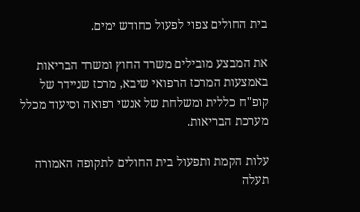בית החולים צפוי לפעול כחודש ימים.

את המבצע מובילים משרד החוץ ומשרד הבריאות באמצעות המרכז הרפואי שיבא, מרכז שניידר של קופ"ח כללית ומשלחת של אנשי רפואה וסיעוד מכלל מערכת הבריאות.

עלות הקמת ותפעול בית החולים לתקופה האמורה תעלה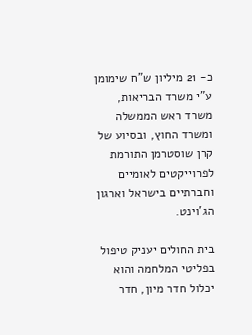כ- 21 מיליון ש"ח שימומן ע"י משרד הבריאות, משרד ראש הממשלה ומשרד החוץ, ובסיוע של קרן שוסטרמן התורמת לפרוייקטים לאומיים וחברתיים בישראל וארגון הג'וינט.

בית החולים יעניק טיפול בפליטי המלחמה והוא יכלול חדר מיון, חדר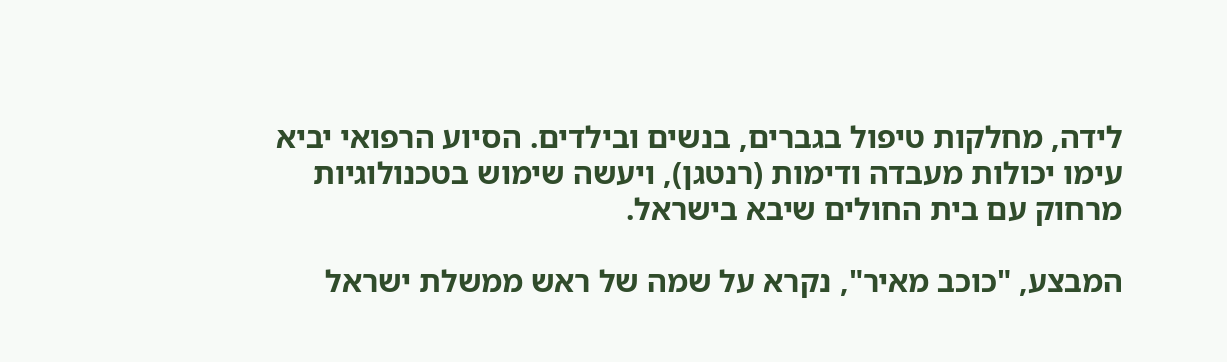לידה, מחלקות טיפול בגברים, בנשים ובילדים. הסיוע הרפואי יביא עימו יכולות מעבדה ודימות (רנטגן), ויעשה שימוש בטכנולוגיות מרחוק עם בית החולים שיבא בישראל.

המבצע, "כוכב מאיר", נקרא על שמה של ראש ממשלת ישראל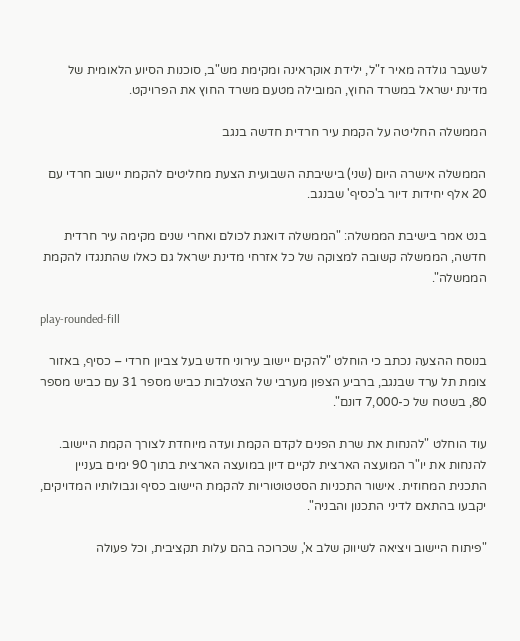לשעבר גולדה מאיר ז"ל, ילידת אוקראינה ומקימת מש"ב, סוכנות הסיוע הלאומית של מדינת ישראל במשרד החוץ, המובילה מטעם משרד החוץ את הפרויקט.

הממשלה החליטה על הקמת עיר חרדית חדשה בנגב

הממשלה אישרה היום (שני) בישיבתה השבועית הצעת מחליטים להקמת יישוב חרדי עם 20 אלף יחידות דיור ב'כסיף' שבנגב.

בנט אמר בישיבת הממשלה: "הממשלה דואגת לכולם ואחרי שנים מקימה עיר חרדית חדשה, הממשלה קשובה למצוקה של כל אזרחי מדינת ישראל גם כאלו שהתנגדו להקמת הממשלה".

play-rounded-fill

בנוסח ההצעה נכתב כי הוחלט "להקים יישוב עירוני חדש בעל צביון חרדי – כסיף, באזור צומת תל ערד שבנגב, ברביע הצפון מערבי של הצטלבות כביש מספר 31 עם כביש מספר 80, בשטח של כ-7,000 דונם".

עוד הוחלט "להנחות את שרת הפנים לקדם הקמת ועדה מיוחדת לצורך הקמת היישוב. להנחות את יו"ר המועצה הארצית לקיים דיון במועצה הארצית בתוך 90 ימים בעניין התכנית המחוזית. אישור התכניות הסטטוטוריות להקמת היישוב כסיף וגבולותיו המדויקים, יקבעו בהתאם לדיני התכנון והבניה".

"פיתוח היישוב ויציאה לשיווק שלב א', שכרוכה בהם עלות תקציבית, וכל פעולה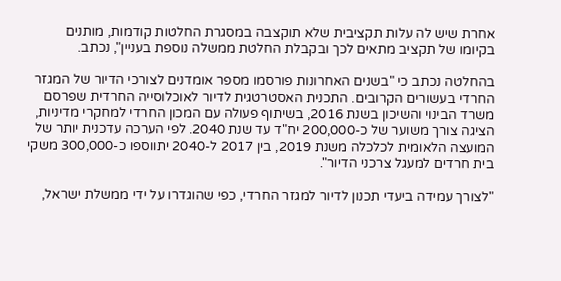אחרת שיש לה עלות תקציבית שלא תוקצבה במסגרת החלטות קודמות, מותנים בקיומו של תקציב מתאים לכך ובקבלת החלטת ממשלה נוספת בעניין", נכתב.

בהחלטה נכתב כי "בשנים האחרונות פורסמו מספר אומדנים לצורכי הדיור של המגזר החרדי בעשורים הקרובים. התכנית האסטרטגית לדיור לאוכלוסייה החרדית שפרסם משרד הבינוי והשיכון בשנת 2016, בשיתוף פעולה עם המכון החרדי למחקרי מדיניות, הציגה צורך משוער של כ-200,000 יח"ד עד שנת 2040. לפי הערכה עדכנית יותר של המועצה הלאומית לכלכלה משנת 2019, בין 2017 ל-2040 יתווספו כ-300,000 משקי בית חרדים למעגל צרכני הדיור".

"לצורך עמידה ביעדי תכנון לדיור למגזר החרדי, כפי שהוגדרו על ידי ממשלת ישראל,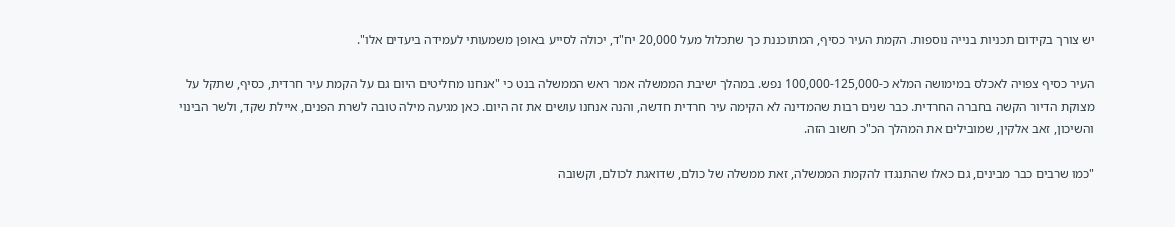יש צורך בקידום תכניות בנייה נוספות. הקמת העיר כסיף, המתוכננת כך שתכלול מעל 20,000 יח"ד, יכולה לסייע באופן משמעותי לעמידה ביעדים אלו".

העיר כסיף צפויה לאכלס במימושה המלא כ-100,000-125,000 נפש. במהלך ישיבת הממשלה אמר ראש הממשלה בנט כי "אנחנו מחליטים היום גם על הקמת עיר חרדית, כסיף, שתקל על מצוקת הדיור הקשה בחברה החרדית. כבר שנים רבות שהמדינה לא הקימה עיר חרדית חדשה, והנה אנחנו עושים את זה היום. כאן מגיעה מילה טובה לשרת הפנים, איילת שקד, ולשר הבינוי והשיכון, זאב אלקין, שמובילים את המהלך הכ"כ חשוב הזה.

"כמו שרבים כבר מבינים, גם כאלו שהתנגדו להקמת הממשלה, זאת ממשלה של כולם, שדואגת לכולם, וקשובה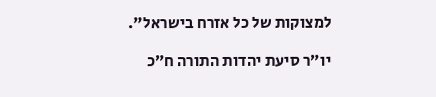למצוקות של כל אזרח בישראל".

יו״ר סיעת יהדות התורה ח״כ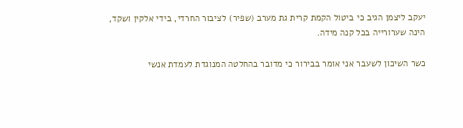יעקב ליצמן הגיב כי ביטול הקמת קרית גת מערב (שפיר) לציבור החרדי, בידי אלקין ושקד, הינה שערורייה בכל קנה מידה.

כשר השיכון לשעבר אני אומר בבירור כי מדובר בהחלטה המנוגדת לעמדת אנשי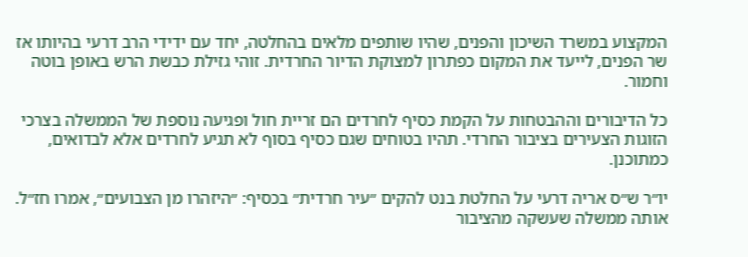המקצוע במשרד השיכון והפנים, שהיו שותפים מלאים בהחלטה, יחד עם ידידי הרב דרעי בהיותו אז שר הפנים, לייעד את המקום כפתרון למצוקת הדיור החרדית. זוהי גזילת כבשת הרש באופן בוטה וחמור.

כל הדיבורים וההבטחות על הקמת כסיף לחרדים הם זריית חול ופגיעה נוספת של הממשלה בצרכי הזוגות הצעירים בציבור החרדי. תהיו בטוחים שגם כסיף בסוף לא תגיע לחרדים אלא לבדואים, כמתוכנן.

יו״ר ש״ס אריה דרעי על החלטת בנט להקים ״עיר חרדית״ בכסיף: ״היזהרו מן הצבועים״, אמרו חז״ל. אותה ממשלה שעשקה מהציבור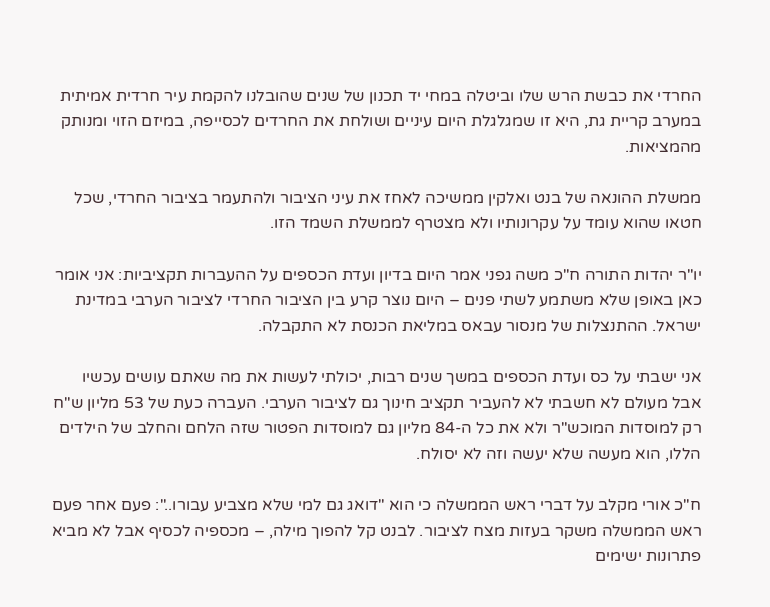החרדי את כבשת הרש שלו וביטלה במחי יד תכנון של שנים שהובלנו להקמת עיר חרדית אמיתית במערב קריית גת, היא זו שמגלגלת היום עיניים ושולחת את החרדים לכסייפה, במיזם הזוי ומנותק מהמציאות.

ממשלת ההונאה של בנט ואלקין ממשיכה לאחז את עיני הציבור ולהתעמר בציבור החרדי, שכל חטאו שהוא עומד על עקרונותיו ולא מצטרף לממשלת השמד הזו.

יו"ר יהדות התורה ח"כ משה גפני אמר היום בדיון ועדת הכספים על ההעברות תקציביות: אני אומר כאן באופן שלא משתמע לשתי פנים – היום נוצר קרע בין הציבור החרדי לציבור הערבי במדינת ישראל. ההתנצלות של מנסור עבאס במליאת הכנסת לא התקבלה.

אני ישבתי על כס ועדת הכספים במשך שנים רבות, יכולתי לעשות את מה שאתם עושים עכשיו אבל מעולם לא חשבתי לא להעביר תקציב חינוך גם לציבור הערבי. העברה כעת של 53 מליון ש"ח רק למוסדות המוכש"ר ולא את כל ה-84 מליון גם למוסדות הפטור שזה הלחם והחלב של הילדים הללו, הוא מעשה שלא יעשה וזה לא יסולח.

ח"כ אורי מקלב על דברי ראש הממשלה כי הוא "דואג גם למי שלא מצביע עבורו..": פעם אחר פעם ראש הממשלה משקר בעזות מצח לציבור. לבנט קל להפוך מילה, – מכספיה לכסיף אבל לא מביא פתרונות ישימים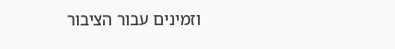וזמינים עבור הציבור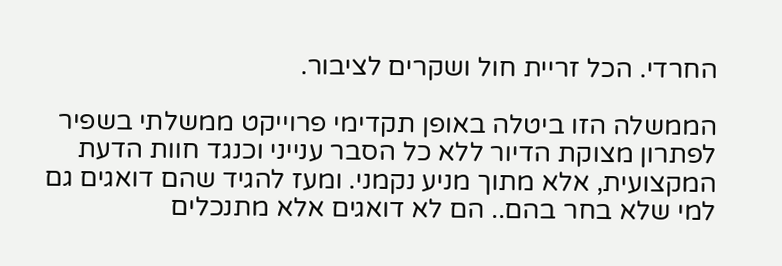החרדי. הכל זריית חול ושקרים לציבור.

הממשלה הזו ביטלה באופן תקדימי פרוייקט ממשלתי בשפיר לפתרון מצוקת הדיור ללא כל הסבר ענייני וכנגד חוות הדעת המקצועית, אלא מתוך מניע נקמני. ומעז להגיד שהם דואגים גם למי שלא בחר בהם.. הם לא דואגים אלא מתנכלים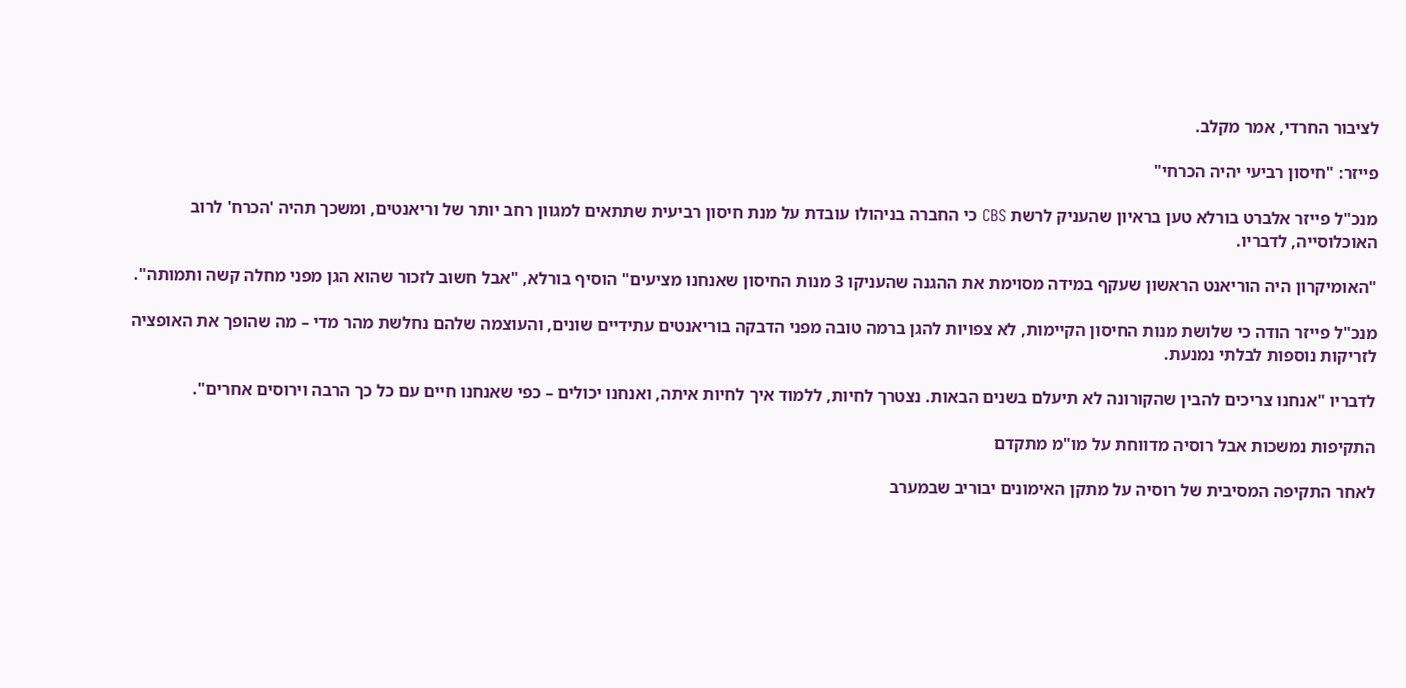לציבור החרדי, אמר מקלב.

פייזר: "חיסון רביעי יהיה הכרחי"

מנכ"ל פייזר אלברט בורלא טען בראיון שהעניק לרשת CBS כי החברה בניהולו עובדת על מנת חיסון רביעית שתתאים למגוון רחב יותר של וריאנטים, ומשכך תהיה 'הכרח' לרוב האוכלוסייה, לדבריו.

"האומיקרון היה הוריאנט הראשון שעקף במידה מסוימת את ההגנה שהעניקו 3 מנות החיסון שאנחנו מציעים" הוסיף בורלא, "אבל חשוב לזכור שהוא הגן מפני מחלה קשה ותמותה".

מנכ"ל פייזר הודה כי שלושת מנות החיסון הקיימות, לא צפויות להגן ברמה טובה מפני הדבקה בוריאנטים עתידיים שונים, והעוצמה שלהם נחלשת מהר מדי – מה שהופך את האופציה לזריקות נוספות לבלתי נמנעת.

לדבריו "אנחנו צריכים להבין שהקורונה לא תיעלם בשנים הבאות. נצטרך לחיות, ללמוד איך לחיות איתה, ואנחנו יכולים – כפי שאנחנו חיים עם כל כך הרבה וירוסים אחרים".

התקיפות נמשכות אבל רוסיה מדווחת על מו"מ מתקדם

לאחר התקיפה המסיבית של רוסיה על מתקן האימונים יבוריב שבמערב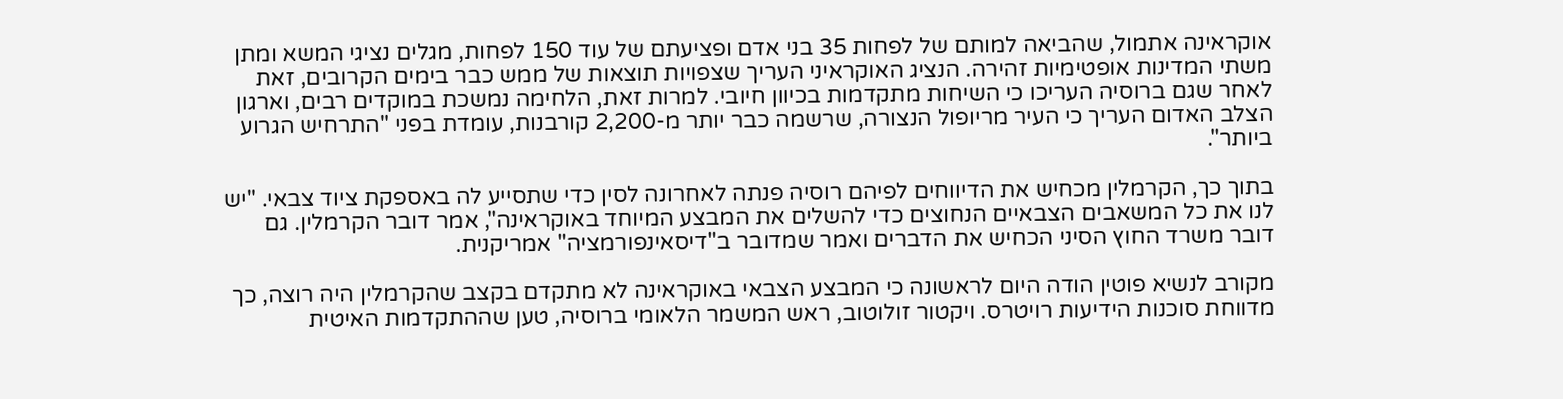אוקראינה אתמול, שהביאה למותם של לפחות 35 בני אדם ופציעתם של עוד 150 לפחות, מגלים נציגי המשא ומתן משתי המדינות אופטימיות זהירה. הנציג האוקראיני העריך שצפויות תוצאות של ממש כבר בימים הקרובים, זאת לאחר שגם ברוסיה העריכו כי השיחות מתקדמות בכיוון חיובי. למרות זאת, הלחימה נמשכת במוקדים רבים, וארגון הצלב האדום העריך כי העיר מריופול הנצורה, שרשמה כבר יותר מ-2,200 קורבנות, עומדת בפני "התרחיש הגרוע ביותר".

בתוך כך, הקרמלין מכחיש את הדיווחים לפיהם רוסיה פנתה לאחרונה לסין כדי שתסייע לה באספקת ציוד צבאי. "יש לנו את כל המשאבים הצבאיים הנחוצים כדי להשלים את המבצע המיוחד באוקראינה", אמר דובר הקרמלין. גם דובר משרד החוץ הסיני הכחיש את הדברים ואמר שמדובר ב"דיסאינפורמציה" אמריקנית.

מקורב לנשיא פוטין הודה היום לראשונה כי המבצע הצבאי באוקראינה לא מתקדם בקצב שהקרמלין היה רוצה, כך מדווחת סוכנות הידיעות רויטרס. ויקטור זולוטוב, ראש המשמר הלאומי ברוסיה, טען שההתקדמות האיטית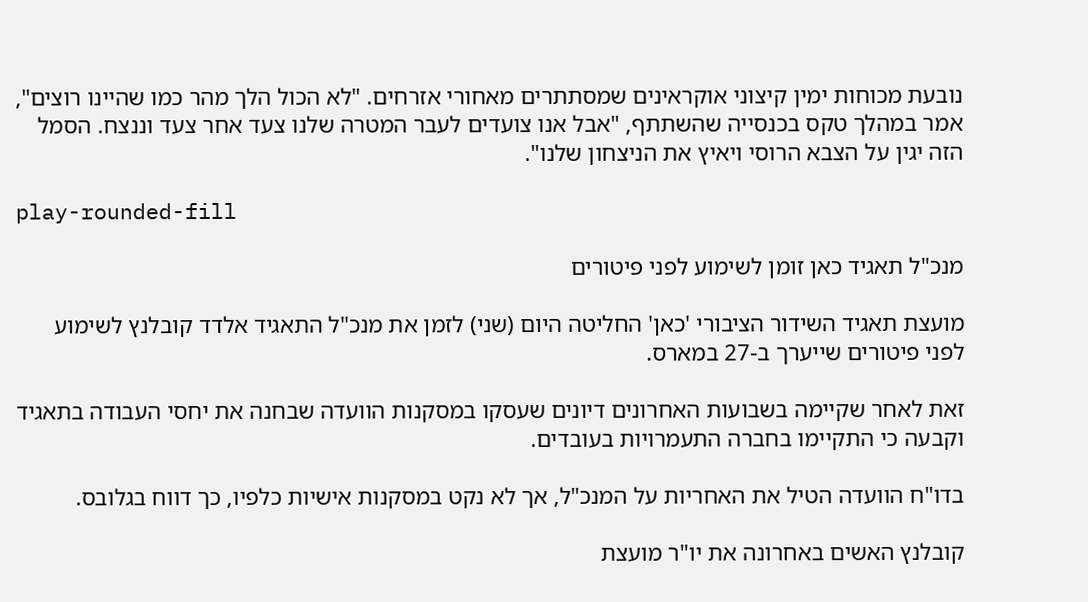נובעת מכוחות ימין קיצוני אוקראינים שמסתתרים מאחורי אזרחים. "לא הכול הלך מהר כמו שהיינו רוצים", אמר במהלך טקס בכנסייה שהשתתף, "אבל אנו צועדים לעבר המטרה שלנו צעד אחר צעד וננצח. הסמל הזה יגין על הצבא הרוסי ויאיץ את הניצחון שלנו".

play-rounded-fill

מנכ"ל תאגיד כאן זומן לשימוע לפני פיטורים

מועצת תאגיד השידור הציבורי 'כאן' החליטה היום (שני) לזמן את מנכ"ל התאגיד אלדד קובלנץ לשימוע לפני פיטורים שייערך ב-27 במארס.

זאת לאחר שקיימה בשבועות האחרונים דיונים שעסקו במסקנות הוועדה שבחנה את יחסי העבודה בתאגיד וקבעה כי התקיימו בחברה התעמרויות בעובדים.

בדו"ח הוועדה הטיל את האחריות על המנכ"ל, אך לא נקט במסקנות אישיות כלפיו, כך דווח בגלובס.

קובלנץ האשים באחרונה את יו"ר מועצת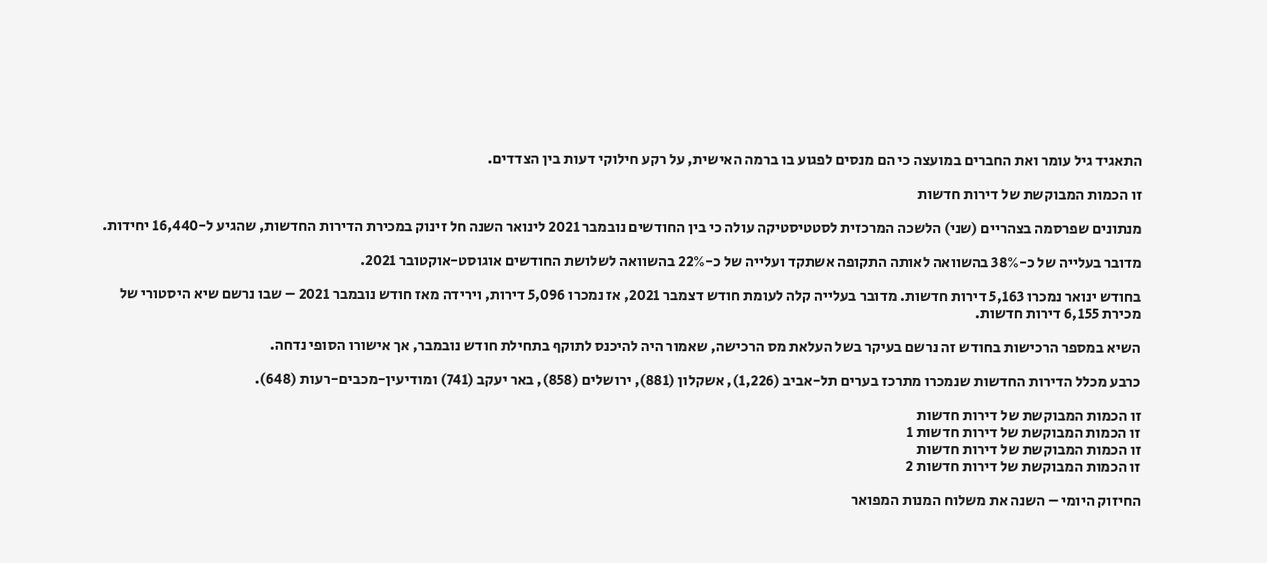התאגיד גיל עומר ואת החברים במועצה כי הם מנסים לפגוע בו ברמה האישית, על רקע חילוקי דעות בין הצדדים.

זו הכמות המבוקשת של דירות חדשות

מנתונים שפרסמה בצהריים (שני) הלשכה המרכזית לסטטיסטיקה עולה כי בין החודשים נובמבר 2021 לינואר השנה חל זינוק במכירת הדירות החדשות, שהגיע ל-16,440 יחידות.

מדובר בעלייה של כ-38% בהשוואה לאותה התקופה אשתקד ועלייה של כ-22% בהשוואה לשלושת החודשים אוגוסט-אוקטובר 2021.

בחודש ינואר נמכרו 5,163 דירות חדשות. מדובר בעלייה קלה לעומת חודש דצמבר 2021, אז נמכרו 5,096 דירות, וירידה מאז חודש נובמבר 2021 – שבו נרשם שיא היסטורי של מכירת 6,155 דירות חדשות.

השיא במספר הרכישות בחודש זה נרשם בעיקר בשל העלאת מס הרכישה, שאמור היה להיכנס לתוקף בתחילת חודש נובמבר, אך אישורו הסופי נדחה.

כרבע מכלל הדירות החדשות שנמכרו מתרכז בערים תל-אביב (1,226), אשקלון (881), ירושלים (858), באר יעקב (741) ומודיעין-מכבים-רעות (648).

זו הכמות המבוקשת של דירות חדשות
זו הכמות המבוקשת של דירות חדשות 1
זו הכמות המבוקשת של דירות חדשות
זו הכמות המבוקשת של דירות חדשות 2

החיזוק היומי – השנה את משלוח המנות המפואר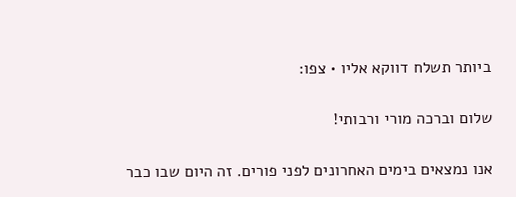ביותר תשלח דווקא אליו • צפו:

שלום וברכה מורי ורבותי!

אנו נמצאים בימים האחרונים לפני פורים. זה היום שבו כבר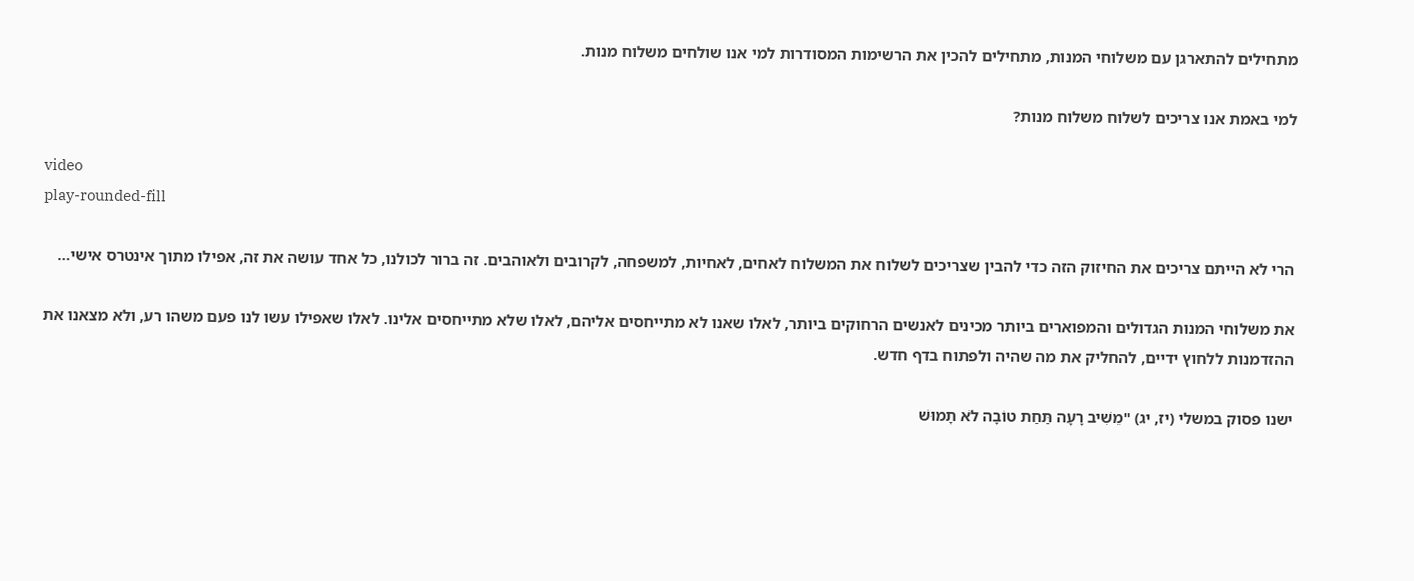מתחילים להתארגן עם משלוחי המנות, מתחילים להכין את הרשימות המסודרות למי אנו שולחים משלוח מנות.

למי באמת אנו צריכים לשלוח משלוח מנות?

video
play-rounded-fill

הרי לא הייתם צריכים את החיזוק הזה כדי להבין שצריכים לשלוח את המשלוח לאחים, לאחיות, למשפחה, לקרובים ולאוהבים. זה ברור לכולנו, כל אחד עושה את זה, אפילו מתוך אינטרס אישי…

את משלוחי המנות הגדולים והמפוארים ביותר מכינים לאנשים הרחוקים ביותר, לאלו שאנו לא מתייחסים אליהם, לאלו שלא מתייחסים אלינו. לאלו שאפילו עשו לנו פעם משהו רע, ולא מצאנו את ההזדמנות ללחוץ ידיים, להחליק את מה שהיה ולפתוח בדף חדש.

ישנו פסוק במשלי (יז, יג) "מֵשִׁיב רָעָה תַּחַת טוֹבָה לֹא תָמוּשׁ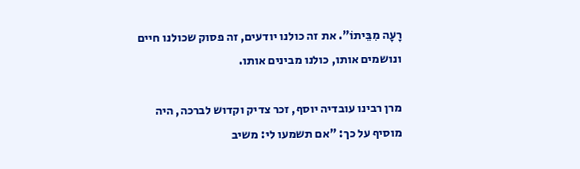רָעָה מִבֵּיתוֹ". את זה כולנו יודעים, זה פסוק שכולנו חיים ונושמים אותו, כולנו מבינים אותו.

מרן רבינו עובדיה יוסף, זכר צדיק וקדוש לברכה, היה מוסיף על כך: "אם תשמעו לי: משיב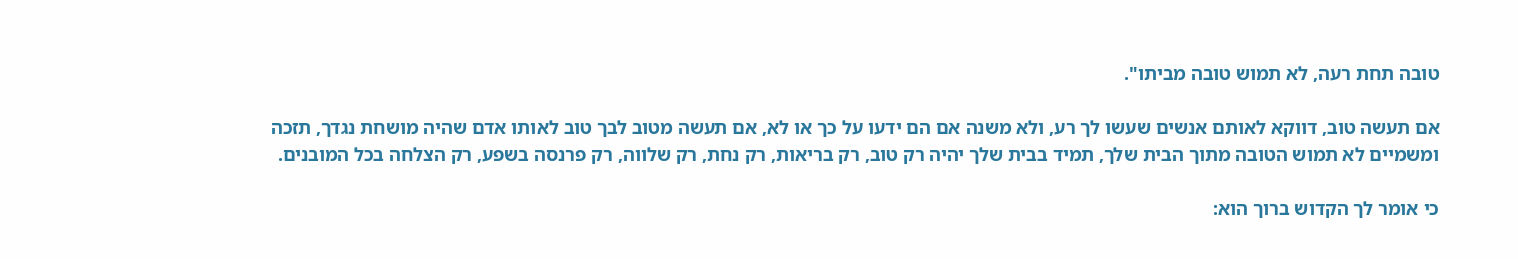טובה תחת רעה, לא תמוש טובה מביתו".

אם תעשה טוב, דווקא לאותם אנשים שעשו לך רע, ולא משנה אם הם ידעו על כך או לא, אם תעשה מטוב לבך טוב לאותו אדם שהיה מושחת נגדך, תזכה ומשמיים לא תמוש הטובה מתוך הבית שלך, תמיד בבית שלך יהיה רק טוב, רק בריאות, רק נחת, רק שלווה, רק פרנסה בשפע, רק הצלחה בכל המובנים.

כי אומר לך הקדוש ברוך הוא: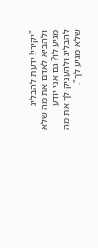"יקירי! ידעת להבליג ולהביא לאדם את מה שלא מגיע לו? גם אני יודע להבליג ולהעניק לך את מה שלא מגיע לך".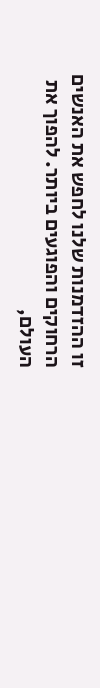זו ההזדמנות שלנו לחפש את האנשים הרחוקים והפוגעים ביותר. להפוך את העולם,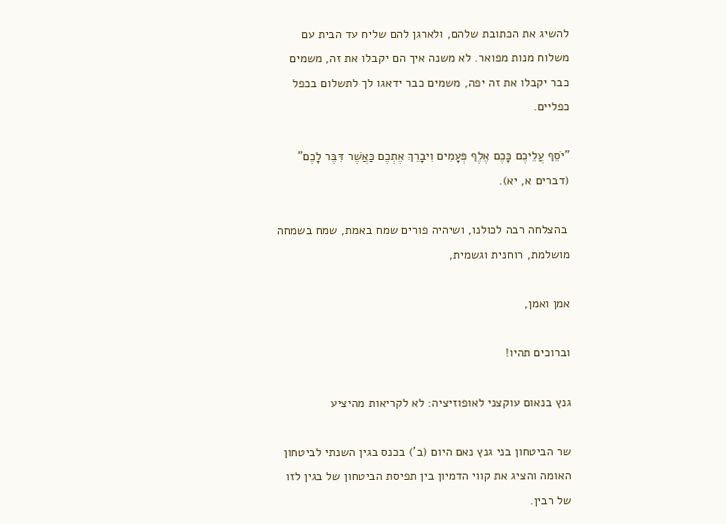להשיג את הכתובת שלהם, ולארגן להם שליח עד הבית עם משלוח מנות מפואר. לא משנה איך הם יקבלו את זה, משמים כבר יקבלו את זה יפה, משמים כבר ידאגו לך לתשלום בכפל כפליים.

"יֹסֵף עֲלֵיכֶם כָּכֶם אֶלֶף פְּעָמִים וִיבָרֵךְ אֶתְכֶם כַּאֲשֶׁר דִּבֶּר לָכֶם" (דברים א, יא).

 בהצלחה רבה לכולנו, ושיהיה פורים שמח באמת, שמח בשמחה מושלמת, רוחנית וגשמית,

אמן ואמן,

וברוכים תהיו!

גנץ בנאום עוקצני לאופוזיציה: לא לקריאות מהיציע

שר הביטחון בני גנץ נאם היום (ב') בכנס בגין השנתי לביטחון האומה והציג את קווי הדמיון בין תפיסת הביטחון של בגין לזו של רבין.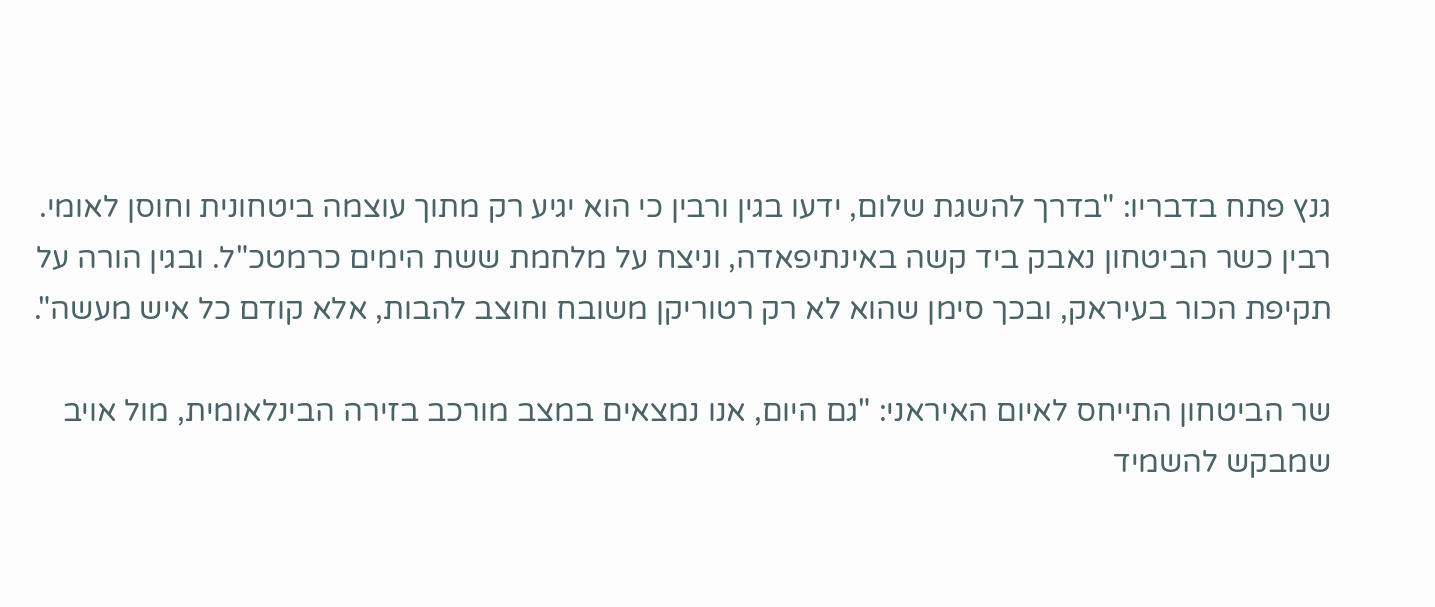גנץ פתח בדבריו: "בדרך להשגת שלום, ידעו בגין ורבין כי הוא יגיע רק מתוך עוצמה ביטחונית וחוסן לאומי. רבין כשר הביטחון נאבק ביד קשה באינתיפאדה, וניצח על מלחמת ששת הימים כרמטכ"ל. ובגין הורה על תקיפת הכור בעיראק, ובכך סימן שהוא לא רק רטוריקן משובח וחוצב להבות, אלא קודם כל איש מעשה".

שר הביטחון התייחס לאיום האיראני: "גם היום, אנו נמצאים במצב מורכב בזירה הבינלאומית, מול אויב שמבקש להשמיד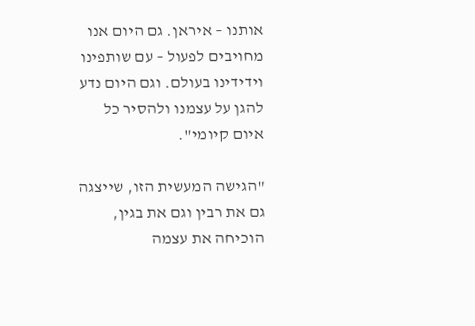אותנו – איראן. גם היום אנו מחויבים לפעול – עם שותפינו וידידינו בעולם. וגם היום נדע להגן על עצמנו ולהסיר כל איום קיומי".

"הגישה המעשית הזו, שייצגה גם את רבין וגם את בגין, הוכיחה את עצמה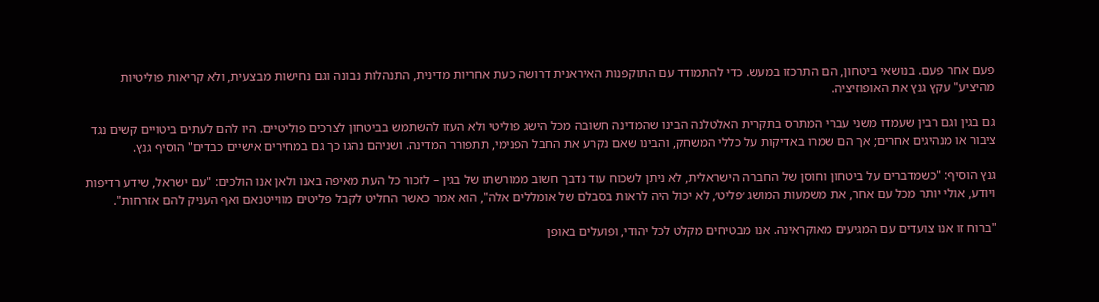פעם אחר פעם. בנושאי ביטחון, הם התרכזו במעש. כדי להתמודד עם התוקפנות האיראנית דרושה כעת אחריות מדינית, התנהלות נבונה וגם נחישות מבצעית, ולא קריאות פוליטיות מהיציע" עקץ גנץ את האופוזיציה.

גם בגין וגם רבין שעמדו משני עברי המתרס בתקרית האלטלנה הבינו שהמדינה חשובה מכל הישג פוליטי ולא העזו להשתמש בביטחון לצרכים פוליטיים. היו להם לעתים ביטויים קשים נגד ציבור או מנהיגים אחרים; אך הם שמרו באדיקות על כללי המשחק, והבינו שאם נקרע את החבל הפנימי, תתפורר המדינה. ושניהם נהגו כך גם במחירים אישיים כבדים" הוסיף גנץ.

גנץ הוסיף: "כשמדברים על ביטחון וחוסן של החברה הישראלית, לא ניתן לשכוח עוד נדבך חשוב ממורשתו של בגין – לזכור כל העת מאיפה באנו ולאן אנו הולכים: "עם ישראל, שידע רדיפות ויודע, אולי יותר מכל עם אחר, את משמעות המושג ׳פליט׳, לא יכול היה לראות בסבלם של אומללים אלה", הוא אמר כאשר החליט לקבל פליטים מווייטנאם ואף העניק להם אזרחות".

"ברוח זו אנו צועדים עם המגיעים מאוקראינה. אנו מבטיחים מקלט לכל יהודי, ופועלים באופן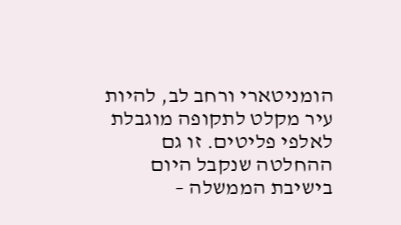הומניטארי ורחב לב, להיות עיר מקלט לתקופה מוגבלת לאלפי פליטים. זו גם ההחלטה שנקבל היום בישיבת הממשלה –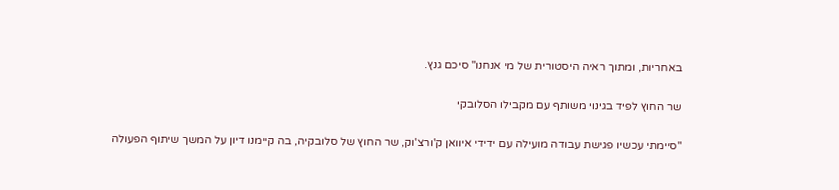באחריות, ומתוך ראיה היסטורית של מי אנחנו" סיכם גנץ.

שר החוץ לפיד בגינוי משותף עם מקבילו הסלובקי

"סיימתי עכשיו פגישת עבודה מועילה עם ידידי איוואן ק'ורצ'וק, שר החוץ של סלובקיה, בה קיימנו דיון על המשך שיתוף הפעולה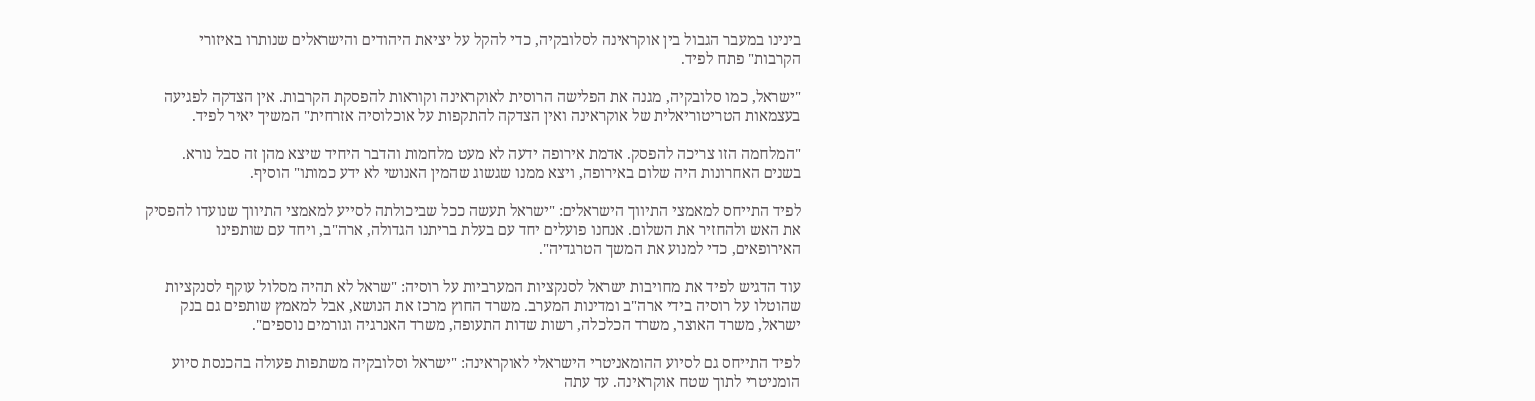בינינו במעבר הגבול בין אוקראינה לסלובקיה, כדי להקל על יציאת היהודים והישראלים שנותרו באיזורי הקרבות" פתח לפיד.

"ישראל, כמו סלובקיה, מגנה את הפלישה הרוסית לאוקראינה וקוראות להפסקת הקרבות. אין הצדקה לפגיעה בעצמאות הטריטוריאלית של אוקראינה ואין הצדקה להתקפות על אוכלוסיה אזרחית" המשיך יאיר לפיד.

"המלחמה הזו צריכה להפסק. אדמת אירופה ידעה לא מעט מלחמות והדבר היחיד שיצא מהן זה סבל נורא. בשנים האחרונות היה שלום באירופה, ויצא ממנו שגשוג שהמין האנושי לא ידע כמותו" הוסיף.

לפיד התייחס למאמצי התיווך הישראלים: "ישראל תעשה ככל שביכולתה לסייע למאמצי התיווך שנועדו להפסיק את האש ולהחזיר את השלום. אנחנו פועלים יחד עם בעלת בריתנו הגדולה, ארה"ב, ויחד עם שותפינו האירופאים, כדי למנוע את המשך הטרגדיה".

עוד הדגיש לפיד את מחויבות ישראל לסנקציות המערביות על רוסיה: "שראל לא תהיה מסלול עוקף לסנקציות שהוטלו על רוסיה בידי ארה"ב ומדינות המערב. משרד החוץ מרכז את הנושא, אבל למאמץ שותפים גם בנק ישראל, משרד האוצר, משרד הכלכלה, רשות שדות התעופה, משרד האנרגיה וגורמים נוספים".

לפיד התייחס גם לסיוע ההומאניטרי הישראלי לאוקראינה: "ישראל וסלובקיה משתפות פעולה בהכנסת סיוע הומניטרי לתוך שטח אוקראינה. עד עתה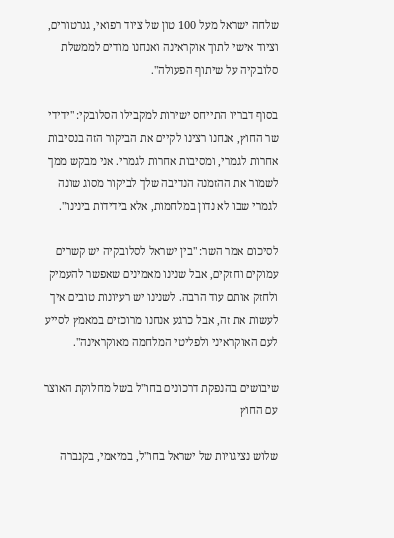שלחה ישראל מעל 100 טון של ציוד רפואי, גנרטורים, וציוד אישי לתוך אוקראינה ואנחנו מודים לממשלת סלובקיה על שיתוף הפעולה".

בסוף דבריו התייחס ישירות למקבילו הסלובקי: "ידידי שר החוץ, אנחנו רצינו לקיים את הביקור הזה בנסיבות אחרות לגמרי, ומסיבות אחרות לגמרי. אני מבקש ממך לשמור את ההזמנה הנדיבה שלך לביקור מסוג שונה לגמרי שבו לא נדון במלחמות, אלא בידידות בינינו".

לסיכום אמר השר: "בין ישראל לסלובקיה יש קשרים עמוקים וחזקים, אבל שנינו מאמינים שאפשר להעמיק ולחזק אותם עוד הרבה. לשנינו יש רעיונות טובים איך לעשות את זה, אבל כרגע אנחנו מרוכזים במאמץ לסייע לעם האוקראיני ולפליטי המלחמה מאוקראינה".

שיבושים בהנפקת דרכונים בחו"ל בשל מחלוקת האוצר עם החוץ

שלוש נציגויות של ישראל בחו"ל, במיאמי, בקנברה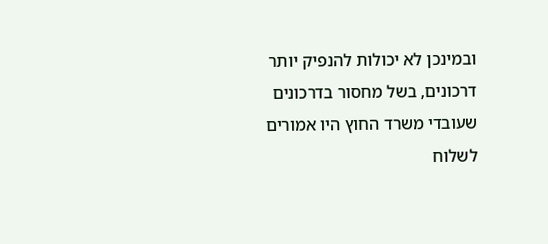ובמינכן לא יכולות להנפיק יותר דרכונים, בשל מחסור בדרכונים שעובדי משרד החוץ היו אמורים לשלוח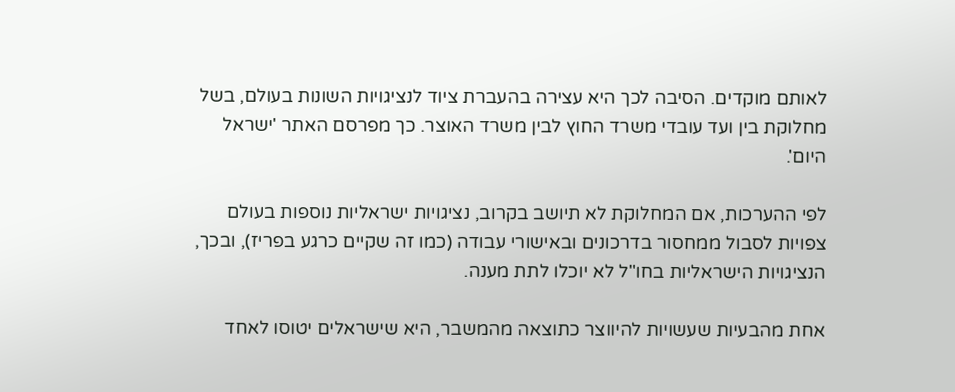לאותם מוקדים. הסיבה לכך היא עצירה בהעברת ציוד לנציגויות השונות בעולם, בשל מחלוקת בין ועד עובדי משרד החוץ לבין משרד האוצר. כך מפרסם האתר 'ישראל היום'.

לפי ההערכות, אם המחלוקת לא תיושב בקרוב, נציגויות ישראליות נוספות בעולם צפויות לסבול ממחסור בדרכונים ובאישורי עבודה (כמו זה שקיים כרגע בפריז), ובכך, הנציגויות הישראליות בחו"ל לא יוכלו לתת מענה.

אחת מהבעיות שעשויות להיווצר כתוצאה מהמשבר, היא שישראלים יטוסו לאחד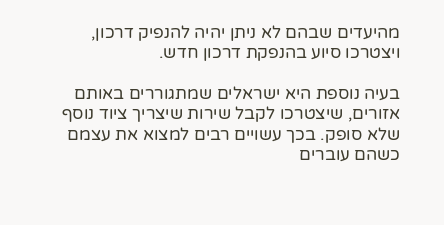מהיעדים שבהם לא ניתן יהיה להנפיק דרכון, ויצטרכו סיוע בהנפקת דרכון חדש.

בעיה נוספת היא ישראלים שמתגוררים באותם אזורים, שיצטרכו לקבל שירות שיצריך ציוד נוסף שלא סופק. בכך עשויים רבים למצוא את עצמם כשהם עוברים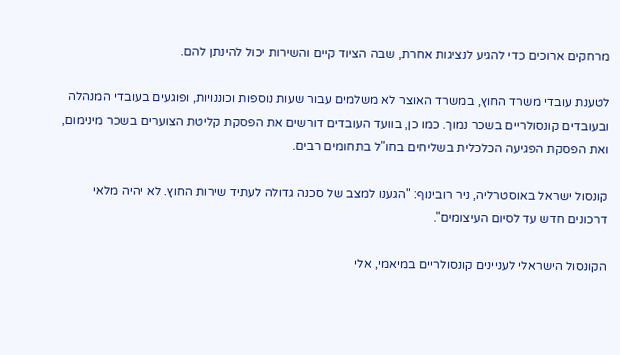מרחקים ארוכים כדי להגיע לנציגות אחרת, שבה הציוד קיים והשירות יכול להינתן להם.

לטענת עובדי משרד החוץ, במשרד האוצר לא משלמים עבור שעות נוספות וכוננויות, ופוגעים בעובדי המנהלה ובעובדים קונסולריים בשכר נמוך. כמו כן, בוועד העובדים דורשים את הפסקת קליטת הצוערים בשכר מינימום, ואת הפסקת הפגיעה הכלכלית בשליחים בחו"ל בתחומים רבים.

קונסול ישראל באוסטרליה, ניר רובינוף: "הגענו למצב של סכנה גדולה לעתיד שירות החוץ. לא יהיה מלאי דרכונים חדש עד לסיום העיצומים".

הקונסול הישראלי לעניינים קונסולריים במיאמי, אלי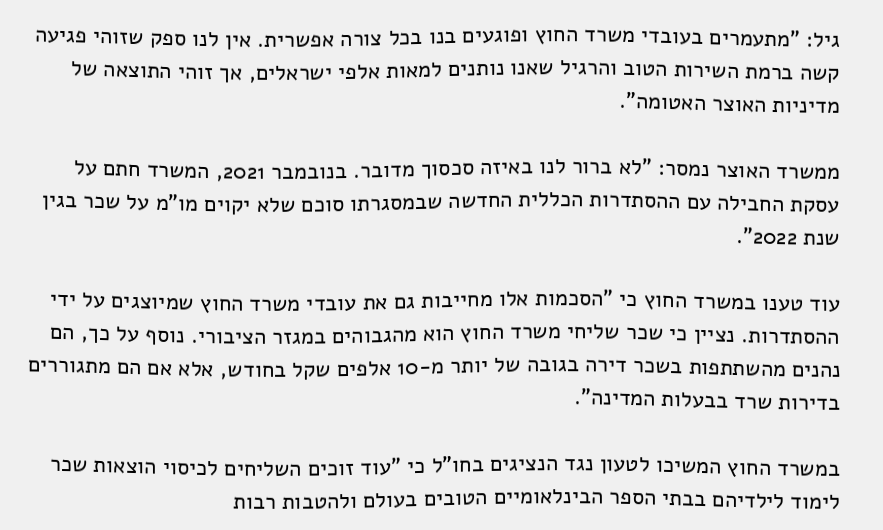גיל: "מתעמרים בעובדי משרד החוץ ופוגעים בנו בכל צורה אפשרית. אין לנו ספק שזוהי פגיעה קשה ברמת השירות הטוב והרגיל שאנו נותנים למאות אלפי ישראלים, אך זוהי התוצאה של מדיניות האוצר האטומה".

ממשרד האוצר נמסר: "לא ברור לנו באיזה סכסוך מדובר. בנובמבר 2021, המשרד חתם על עסקת החבילה עם ההסתדרות הכללית החדשה שבמסגרתו סוכם שלא יקוים מו"מ על שכר בגין שנת 2022".

עוד טענו במשרד החוץ כי "הסכמות אלו מחייבות גם את עובדי משרד החוץ שמיוצגים על ידי ההסתדרות. נציין כי שכר שליחי משרד החוץ הוא מהגבוהים במגזר הציבורי. נוסף על כך, הם נהנים מהשתתפות בשכר דירה בגובה של יותר מ-10 אלפים שקל בחודש, אלא אם הם מתגוררים בדירות שרד בבעלות המדינה".

במשרד החוץ המשיכו לטעון נגד הנציגים בחו"ל כי "עוד זוכים השליחים לכיסוי הוצאות שכר לימוד לילדיהם בבתי הספר הבינלאומיים הטובים בעולם ולהטבות רבות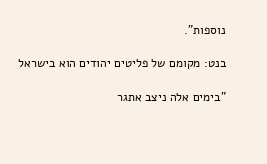נוספות".

בנט: מקומם של פליטים יהודים הוא בישראל

"בימים אלה ניצב אתגר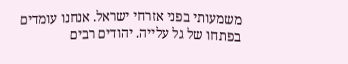משמעותי בפני אזרחי ישראל. אנחנו עומדים בפתחו של גל עלייה. יהודים רבים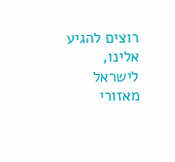רוצים להגיע אלינו, לישראל מאזורי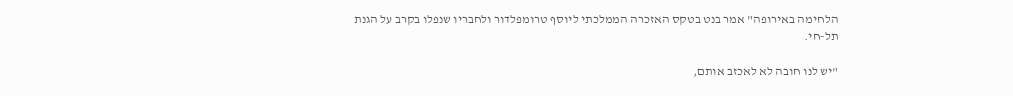הלחימה באירופה" אמר בנט בטקס האזכרה הממלכתי ליוסף טרומפלדור ולחבריו שנפלו בקרב על הגנת תל-חי.

"יש לנו חובה לא לאכזב אותם,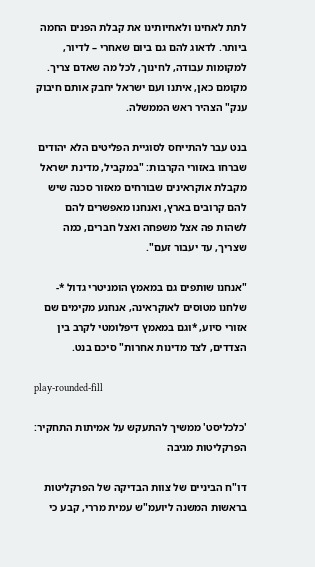לתת לאחינו ולאחיותינו את קבלת הפנים החמה ביותר. לדאוג להם גם ביום שאחרי – לדיור, למקומות עבודה, לחינוך, לכל מה שאדם צריך. מקומם כאן, איתנו ועם ישראל יחבק אותם חיבוק ענק" הצהיר ראש הממשלה.

בנט עבר להתייחס לסוגיית הפליטים הלא יהודים שברחו באזורי הקרבות: "במקביל, מדינת ישראל מקבלת אוקראינים שבורחים מאזור סכנה שיש להם קרובים בארץ, ואנחנו מאפשרים להם לשהות פה אצל משפחה ואצל חברים, כמה שצריך, עד יעבור זעם".

"אנחנו שותפים גם במאמץ הומניטרי גדול *- שלחנו מטוסים לאוקראינה, אנחנע מקימים שם אזורי סיוע, *וגם במאמץ דיפלומטי לקרב בין הצדדים, לצד מדינות אחרות" סיכם בנט.

play-rounded-fill

'כלכליסט' ממשיך להתעקש על אמיתות התחקיר: הפרקליטות מגיבה

דו"ח הביניים של צוות הבדיקה של הפרקליטות בראשות המשנה ליועמ"ש עמית מררי, קבע כי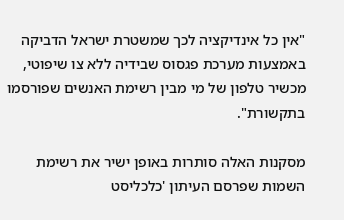"אין כל אינדיקציה לכך שמשטרת ישראל הדביקה באמצעות מערכת פגסוס שבידיה ללא צו שיפוטי, מכשיר טלפון של מי מבין רשימת האנשים שפורסמו בתקשורת".

מסקנות האלה סותרות באופן ישיר את רשימת השמות שפרסם העיתון 'כלכליסט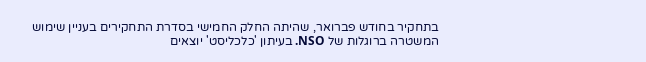בתחקיר בחודש פברואר, שהיתה החלק החמישי בסדרת התחקירים בעניין שימוש המשטרה ברוגלות של NSO. בעיתון 'כלכליסט' יוצאים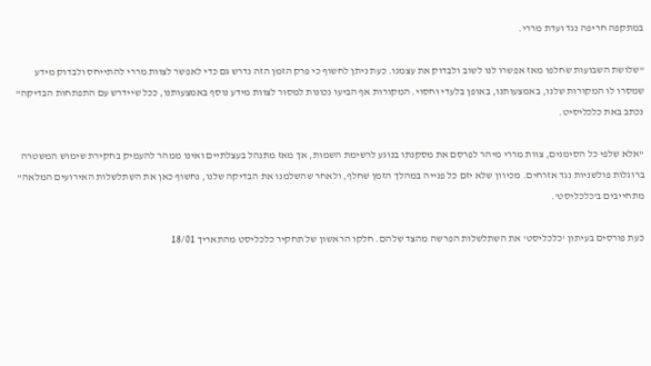במתקפה חריפה נגד ועדת מררי.

"שלושת השבועות שחלפו מאז אפשרו לנו לשוב ולבדוק את עצמנו. כעת ניתן לחשוף כי פרק הזמן הזה נדרש גם כדי לאפשר לצוות מררי להתייחס ולבדוק מידע שמסרו לו המקורות שלנו, באמצעותנו, באופן בלעדי וחסוי. המקורות אף הביעו נכונות למסור לצוות מידע נוסף באמצעותנו, ככל שיידרש עם התפתחות הבדיקה" נכתב באת כלכליסיט.

"אלא שלפי כל הסימנים, צוות מררי מיהר לפרסם את מסקנתו בנוגע לרשימת השמות, אך מאז מתנהל בעצלתיים ואינו ממהר להעמיק בחקירת שימוש המשטרה ברוגלות פולשניות נגד אזרחים. מכיוון שלא יזם כל פנייה במהלך הזמן שחלף, ולאחר שהשלמנו את הבדיקה שלנו, נחשוף כאן את השתלשלות האירועים המלאה" מתחייבים ב'כלכליסט'.

כעת פורסים בעיתון 'כלכליסט' את השתלשלות הפרשה מהצד שלהם. חלקו הראשון של תחקיר כלכליסט מהתאריך 18/01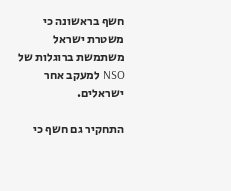חשף בראשונה כי משטרת ישראל משתמשת ברוגלות של NSO למעקב אחר ישראלים.

התחקיר גם חשף כי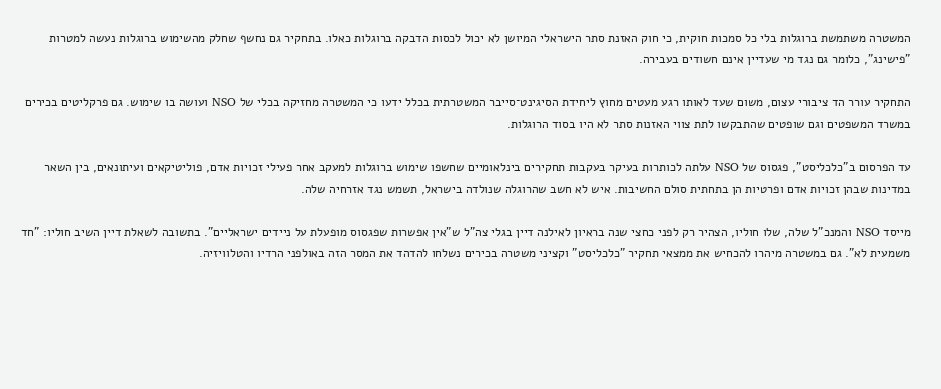המשטרה משתמשת ברוגלות בלי כל סמכות חוקית, כי חוק האזנת סתר הישראלי המיושן לא יכול לכסות הדבקה ברוגלות כאלו. בתחקיר גם נחשף שחלק מהשימוש ברוגלות נעשה למטרות "פישינג", כלומר גם נגד מי שעדיין אינם חשודים בעבירה.

התחקיר עורר הד ציבורי עצום, משום שעד לאותו רגע מעטים מחוץ ליחידת הסיגינט־סייבר המשטרתית בכלל ידעו כי המשטרה מחזיקה בכלי של NSO ועושה בו שימוש. גם פרקליטים בכירים במשרד המשפטים וגם שופטים שהתבקשו לתת צווי האזנות סתר לא היו בסוד הרוגלות.

עד הפרסום ב"כלכליסט", פגסוס של NSO עלתה לכותרות בעיקר בעקבות תחקירים בינלאומיים שחשפו שימוש ברוגלות למעקב אחר פעילי זכויות אדם, פוליטיקאים ועיתונאים, בין השאר במדינות שבהן זכויות אדם ופרטיות הן בתחתית סולם החשיבות. איש לא חשב שהרוגלה שנולדה בישראל, תשמש נגד אזרחיה שלה.

מייסד NSO והמנכ"ל שלה, שלו חוליו, הצהיר רק לפני כחצי שנה בראיון לאילנה דיין בגלי צה"ל ש"אין אפשרות שפגסוס מופעלת על ניידים ישראליים". בתשובה לשאלת דיין השיב חוליו: "חד משמעית לא". גם במשטרה מיהרו להכחיש את ממצאי תחקיר "כלכליסט" וקציני משטרה בכירים נשלחו להדהד את המסר הזה באולפני הרדיו והטלוויזיה.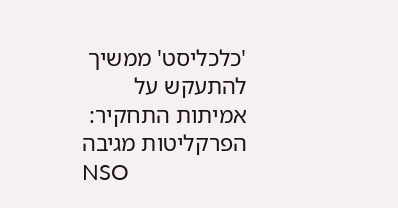'כלכליסט' ממשיך להתעקש על אמיתות התחקיר: הפרקליטות מגיבה
NSO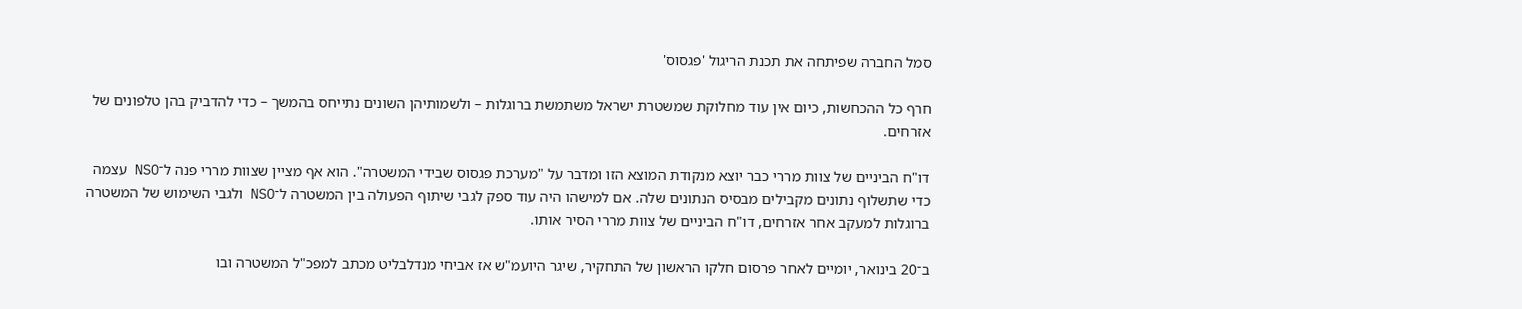סמל החברה שפיתחה את תכנת הריגול 'פגסוס'

חרף כל ההכחשות, כיום אין עוד מחלוקת שמשטרת ישראל משתמשת ברוגלות – ולשמותיהן השונים נתייחס בהמשך – כדי להדביק בהן טלפונים של אזרחים.

דו"ח הביניים של צוות מררי כבר יוצא מנקודת המוצא הזו ומדבר על "מערכת פגסוס שבידי המשטרה". הוא אף מציין שצוות מררי פנה ל־NSO עצמה כדי שתשלוף נתונים מקבילים מבסיס הנתונים שלה. אם למישהו היה עוד ספק לגבי שיתוף הפעולה בין המשטרה ל־NSO ולגבי השימוש של המשטרה ברוגלות למעקב אחר אזרחים, דו"ח הביניים של צוות מררי הסיר אותו.

ב־20 בינואר, יומיים לאחר פרסום חלקו הראשון של התחקיר, שיגר היועמ"ש אז אביחי מנדלבליט מכתב למפכ"ל המשטרה ובו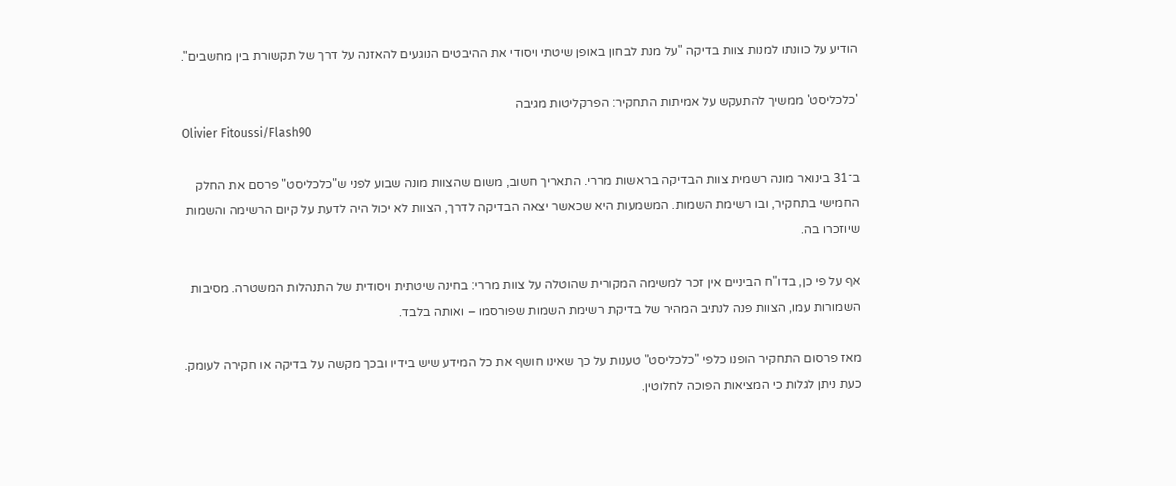הודיע על כוונתו למנות צוות בדיקה "על מנת לבחון באופן שיטתי ויסודי את ההיבטים הנוגעים להאזנה על דרך של תקשורת בין מחשבים".

'כלכליסט' ממשיך להתעקש על אמיתות התחקיר: הפרקליטות מגיבה
Olivier Fitoussi/Flash90

ב־31 בינואר מונה רשמית צוות הבדיקה בראשות מררי. התאריך חשוב, משום שהצוות מונה שבוע לפני ש"כלכליסט" פרסם את החלק החמישי בתחקיר, ובו רשימת השמות. המשמעות היא שכאשר יצאה הבדיקה לדרך, הצוות לא יכול היה לדעת על קיום הרשימה והשמות שיוזכרו בה.

אף על פי כן, בדו"ח הביניים אין זכר למשימה המקורית שהוטלה על צוות מררי: בחינה שיטתית ויסודית של התנהלות המשטרה. מסיבות השמורות עמו, הצוות פנה לנתיב המהיר של בדיקת רשימת השמות שפורסמו – ואותה בלבד.

מאז פרסום התחקיר הופנו כלפי "כלכליסט" טענות על כך שאינו חושף את כל המידע שיש בידיו ובכך מקשה על בדיקה או חקירה לעומק. כעת ניתן לגלות כי המציאות הפוכה לחלוטין.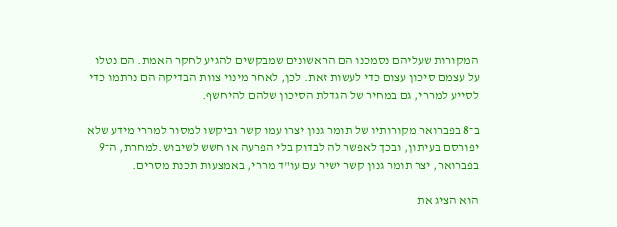המקורות שעליהם נסמכנו הם הראשונים שמבקשים להגיע לחקר האמת. הם נטלו על עצמם סיכון עצום כדי לעשות זאת. לכן, לאחר מינוי צוות הבדיקה הם נרתמו כדי לסייע למררי, גם במחיר של הגדלת הסיכון שלהם להיחשף.

ב־8 בפברואר מקורותיו של תומר גנון יצרו עמו קשר וביקשו למסור למררי מידע שלא יפורסם בעיתון, ובכך לאפשר לה לבדוק בלי הפרעה או חשש לשיבוש.למחרת, ה־9 בפברואר, יצר תומר גנון קשר ישיר עם עו"ד מררי, באמצעות תכנת מסרים.

הוא הציג את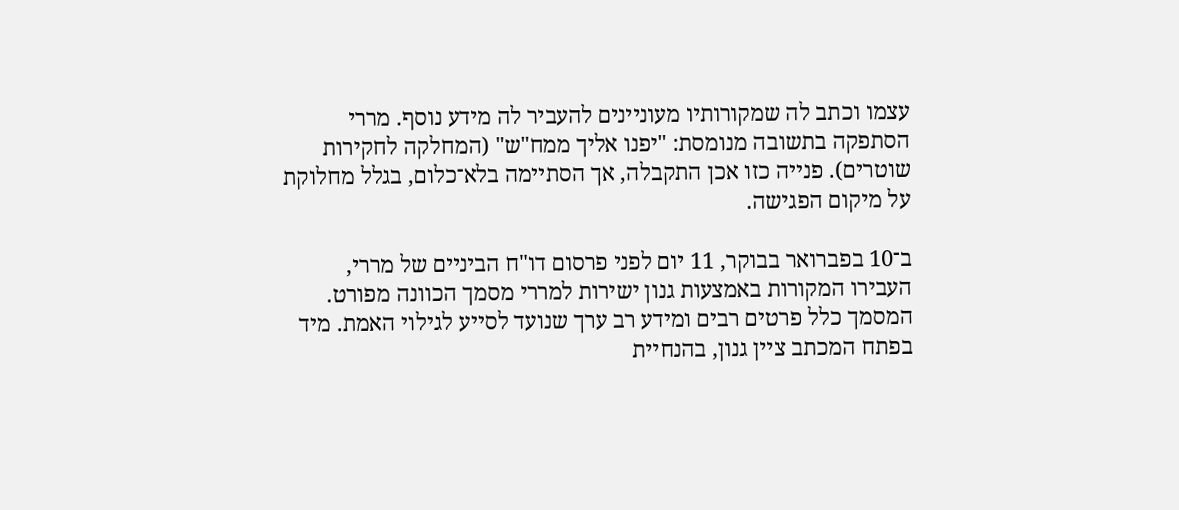עצמו וכתב לה שמקורותיו מעוניינים להעביר לה מידע נוסף. מררי הסתפקה בתשובה מנומסת: "יפנו אליך ממח"ש" (המחלקה לחקירות שוטרים). פנייה כזו אכן התקבלה, אך הסתיימה בלא־כלום, בגלל מחלוקת על מיקום הפגישה.

ב־10 בפברואר בבוקר, 11 יום לפני פרסום דו"ח הביניים של מררי, העבירו המקורות באמצעות גנון ישירות למררי מסמך הכוונה מפורט. המסמך כלל פרטים רבים ומידע רב ערך שנועד לסייע לגילוי האמת. מיד בפתח המכתב ציין גנון, בהנחיית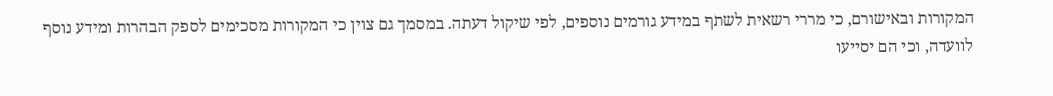המקורות ובאישורם, כי מררי רשאית לשתף במידע גורמים נוספים, לפי שיקול דעתה. במסמך גם צוין כי המקורות מסכימים לספק הבהרות ומידע נוסף לוועדה, וכי הם יסייעו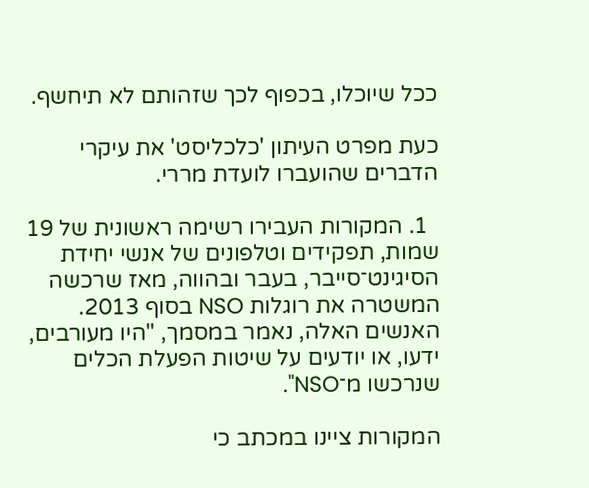ככל שיוכלו, בכפוף לכך שזהותם לא תיחשף.

כעת מפרט העיתון 'כלכליסט' את עיקרי הדברים שהועברו לועדת מררי.

  1. המקורות העבירו רשימה ראשונית של 19 שמות, תפקידים וטלפונים של אנשי יחידת הסיגינט־סייבר, בעבר ובהווה, מאז שרכשה המשטרה את רוגלות NSO בסוף 2013. האנשים האלה, נאמר במסמך, "היו מעורבים, ידעו, או יודעים על שיטות הפעלת הכלים שנרכשו מ־NSO".

המקורות ציינו במכתב כי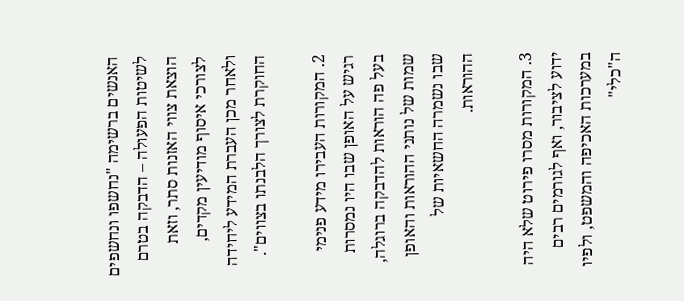האנשים ברשימה "נחשפו ונחשפים לשיטות הפעולה – הדבקה בטרם הוצאת צווי האזנות סתר, וזאת לצורכי איסוף מודיעין מקדים, ולאחר מכן העברת המידע ליחידה החוקרת לצורך הלבנתו בצווים".

2. המקורות העבירו מידע פנימי רגיש על האופן שבו היו נמסרות בעל פה הוראות להדבקה ברוגלה, שמות של נותני ההוראות והאופן שבו נשמרה החשאיות של ההוראות.

3. המקורות מסרו פירוט שלא היה ידוע לציבור, ואף לגורמים רבים במערכות האכיפה והמשפט, ולפיו ה"כלי"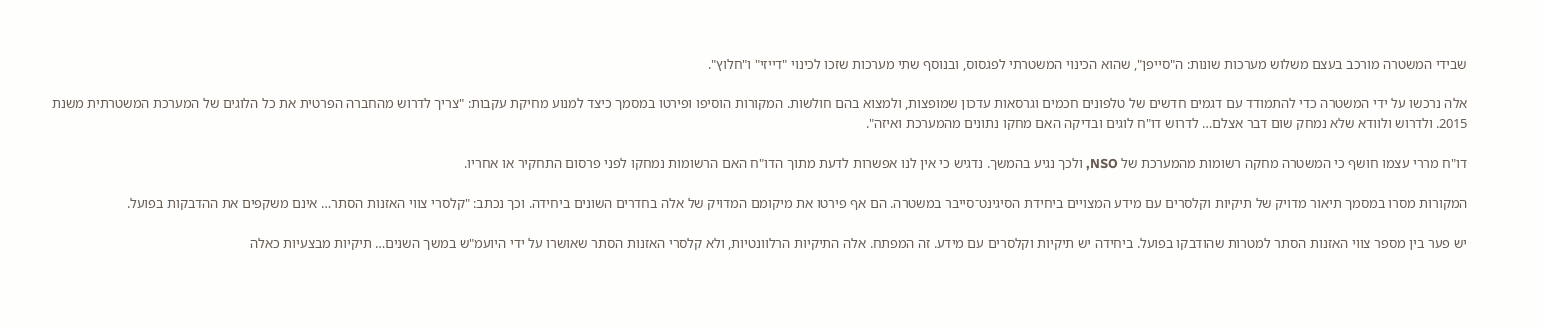שבידי המשטרה מורכב בעצם משלוש מערכות שונות: ה"סייפן", שהוא הכינוי המשטרתי לפגסוס, ובנוסף שתי מערכות שזכו לכינוי "דייזי" ו"חלוץ".

אלה נרכשו על ידי המשטרה כדי להתמודד עם דגמים חדשים של טלפונים חכמים וגרסאות עדכון שמופצות, ולמצוא בהם חולשות. המקורות הוסיפו ופירטו במסמך כיצד למנוע מחיקת עקבות: "צריך לדרוש מהחברה הפרטית את כל הלוגים של המערכת המשטרתית משנת 2015. ולדרוש ולוודא שלא נמחק שום דבר אצלם… לדרוש דו"ח לוגים ובדיקה האם מחקו נתונים מהמערכת ואיזה".

דו"ח מררי עצמו חושף כי המשטרה מחקה רשומות מהמערכת של NSO, ולכך נגיע בהמשך. נדגיש כי אין לנו אפשרות לדעת מתוך הדו"ח האם הרשומות נמחקו לפני פרסום התחקיר או אחריו.

המקורות מסרו במסמך תיאור מדויק של תיקיות וקלסרים עם מידע המצויים ביחידת הסיגינט־סייבר במשטרה. הם אף פירטו את מיקומם המדויק של אלה בחדרים השונים ביחידה. וכך נכתב: "קלסרי צווי האזנות הסתר… אינם משקפים את ההדבקות בפועל.

יש פער בין מספר צווי האזנות הסתר למטרות שהודבקו בפועל. ביחידה יש תיקיות וקלסרים עם מידע. זה המפתח. אלה התיקיות הרלוונטיות, ולא קלסרי האזנות הסתר שאושרו על ידי היועמ"ש במשך השנים… תיקיות מבצעיות כאלה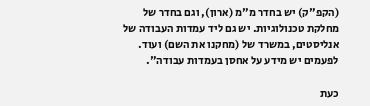(הקפ"ק) יש בחדר מ"מ (ארון), וגם בחדר של מחלקת טכנולוגיות. יש גם ליד עמדות העבודה של אנליסטים, במשרד של (מחקנו את השם) ועוד. לפעמים יש מידע על אחסן בעמדות עבודה".

כעת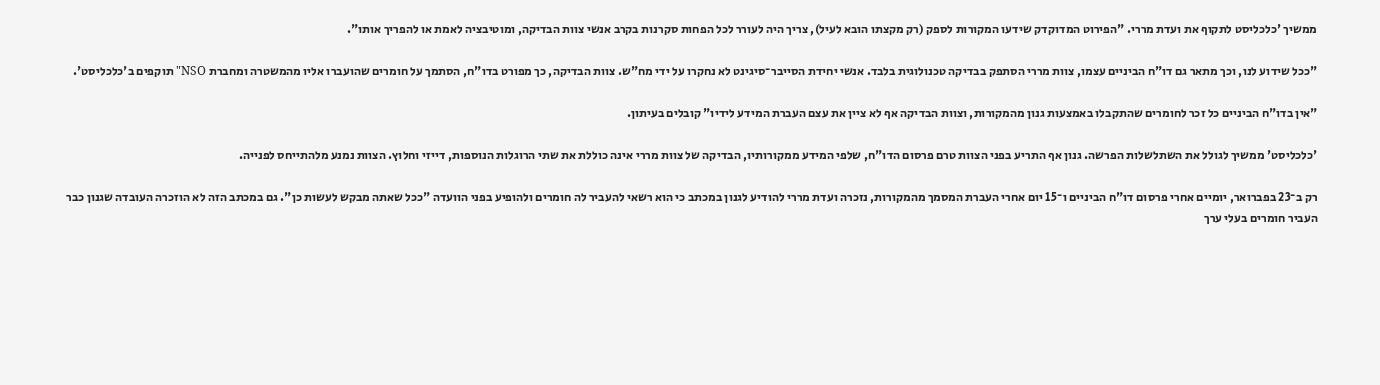ממשיך 'כלכליסט לתקוף את ועדת מררי. "הפירוט המדוקדק שידעו המקורות לספק (רק מקצתו הובא לעיל), צריך היה לעורר לכל הפחות סקרנות בקרב אנשי צוות הבדיקה, ומוטיבציה לאמת או להפריך אותו".

"ככל שידוע לנו, וכך מתאר גם דו"ח הביניים עצמו, צוות מררי הסתפק בבדיקה טכנולוגית בלבד. אנשי יחידת הסייבר־סיגינט לא נחקרו על ידי מח"ש. צוות הבדיקה, כך מפורט בדו"ח, הסתמך על חומרים שהועברו אליו מהמשטרה ומחברת NSO" תוקפים ב'כלכליסט'.

"אין בדו"ח הביניים כל זכר לחומרים שהתקבלו באמצעות גנון מהמקורות, וצוות הבדיקה אף לא ציין את עצם העברת המידע לידיו" קובלים בעיתון.

'כלכליסט' ממשיך לגולל את השתלשלות הפרשה. גנון אף התריע בפני הצוות טרם פרסום הדו"ח, שלפי המידע ממקורותיו, הבדיקה של צוות מררי אינה כוללת את שתי הרוגלות הנוספות, דייזי וחלוץ. הצוות נמנע מלהתייחס לפנייה.

רק ב־23 בפברואר, יומיים אחרי פרסום דו"ח הביניים ו־15 יום אחרי העברת המסמך מהמקורות, נזכרה ועדת מררי להודיע לגנון במכתב כי הוא רשאי להעביר לה חומרים ולהופיע בפני הוועדה "ככל שאתה מבקש לעשות כן". גם במכתב הזה לא הוזכרה העובדה שגנון כבר העביר חומרים בעלי ערך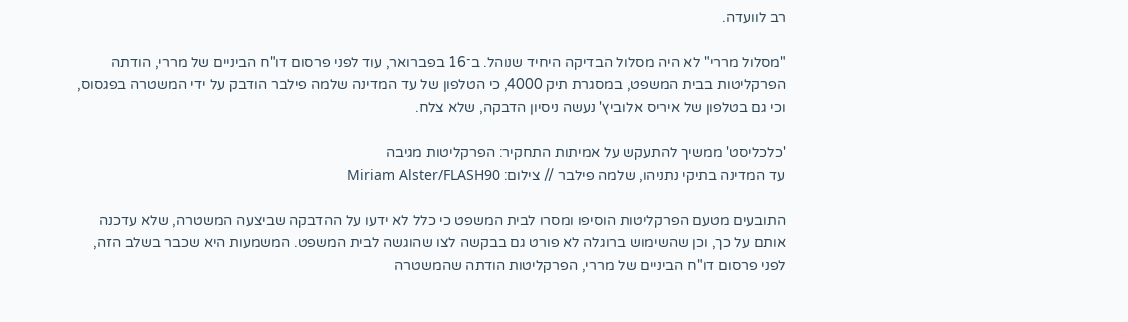רב לוועדה.

"מסלול מררי" לא היה מסלול הבדיקה היחיד שנוהל. ב־16 בפברואר, עוד לפני פרסום דו"ח הביניים של מררי, הודתה הפרקליטות בבית המשפט, במסגרת תיק 4000, כי הטלפון של עד המדינה שלמה פילבר הודבק על ידי המשטרה בפגסוס, וכי גם בטלפון של איריס אלוביץ' נעשה ניסיון הדבקה, שלא צלח.

'כלכליסט' ממשיך להתעקש על אמיתות התחקיר: הפרקליטות מגיבה
עד המדינה בתיקי נתניהו, שלמה פילבר // צילום: Miriam Alster/FLASH90

התובעים מטעם הפרקליטות הוסיפו ומסרו לבית המשפט כי כלל לא ידעו על ההדבקה שביצעה המשטרה, שלא עדכנה אותם על כך, וכן שהשימוש ברוגלה לא פורט גם בבקשה לצו שהוגשה לבית המשפט. המשמעות היא שכבר בשלב הזה, לפני פרסום דו"ח הביניים של מררי, הפרקליטות הודתה שהמשטרה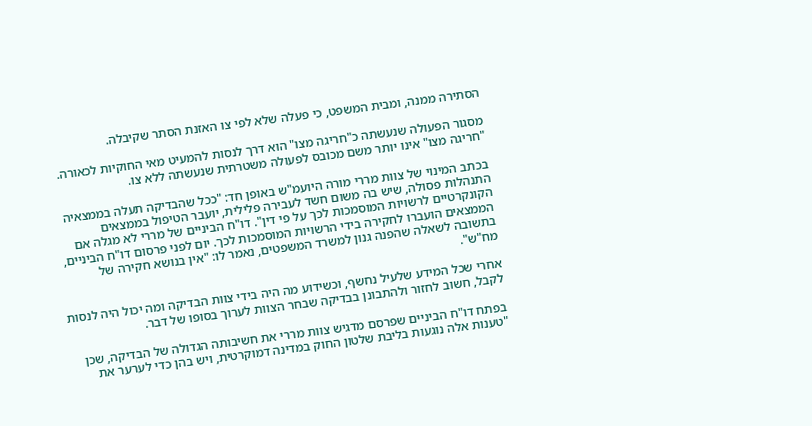הסתירה ממנה, ומבית המשפט, כי פעלה שלא לפי צו האזנת הסתר שקיבלה.

מסגור הפעולה שנעשתה כ"חריגה מצו" הוא דרך לנסות להמעיט מאי החוקיות לכאורה. "חריגה מצו" אינו יותר משם מכובס לפעולה משטרתית שנעשתה ללא צו.

בכתב המינוי של צוות מררי מורה היועמ"ש באופן חד: "ככל שהבדיקה תעלה בממצאיה התנהלות פסולה, שיש בה משום חשד לעבירה פלילית, יועבר הטיפול בממצאים הקונקרטיים לרשויות המוסמכות לכך על פי דין". דו"ח הביניים של מררי לא מגלה אם הממצאים הועברו לחקירה בידי הרשויות המוסמכות לכך. יום לפני פרסום דו"ח הביניים, בתשובה לשאלה שהפנה גנון למשרד המשפטים, נאמר לו: "אין בנושא חקירה של מח"ש".

אחרי שכל המידע שלעיל נחשף, וכשידוע מה היה בידי צוות הבדיקה ומה יכול היה לנסות לקבל, חשוב לחזור ולהתבונן בבדיקה שבחר הצוות לערוך בסופו של דבר.

בפתח דו"ח הביניים שפרסם מדגיש צוות מררי את חשיבותה הגדולה של הבדיקה, שכן "טענות אלה נוגעות בליבת שלטון החוק במדינה דמוקרטית, ויש בהן כדי לערער את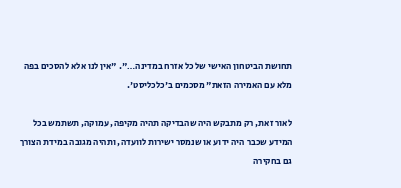תחושת הביטחון האישי של כל אזרח במדינה…". "אין לנו אלא להסכים בפה מלא עם האמירה הזאת" מסכמים ב'כלכליסט'.

לאור זאת, רק מתבקש היה שהבדיקה תהיה מקיפה, עמוקה, תשתמש בכל המידע שכבר היה ידוע או שנמסר ישירות לוועדה, ותהיה מגובה במידת הצורך גם בחקירה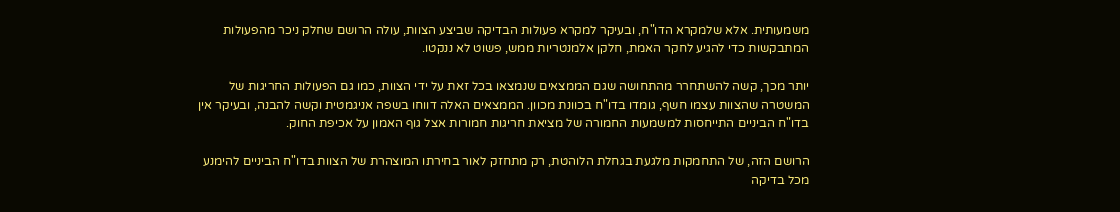משמעותית. אלא שלמקרא הדו"ח, ובעיקר למקרא פעולות הבדיקה שביצע הצוות, עולה הרושם שחלק ניכר מהפעולות המתבקשות כדי להגיע לחקר האמת, חלקן אלמנטריות ממש, פשוט לא ננקטו.

יותר מכך, קשה להשתחרר מהתחושה שגם הממצאים שנמצאו בכל זאת על ידי הצוות, כמו גם הפעולות החריגות של המשטרה שהצוות עצמו חשף, גומדו בדו"ח בכוונת מכוון. הממצאים האלה דווחו בשפה אניגמטית וקשה להבנה, ובעיקר אין בדו"ח הביניים התייחסות למשמעות החמורה של מציאת חריגות חמורות אצל גוף האמון על אכיפת החוק.

הרושם הזה, של התחמקות מלגעת בגחלת הלוהטת, רק מתחזק לאור בחירתו המוצהרת של הצוות בדו"ח הביניים להימנע מכל בדיקה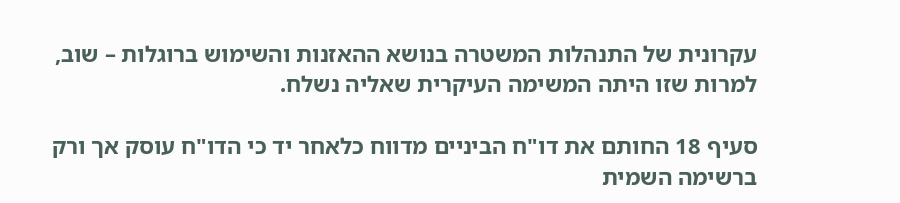עקרונית של התנהלות המשטרה בנושא ההאזנות והשימוש ברוגלות – שוב, למרות שזו היתה המשימה העיקרית שאליה נשלח.

סעיף 18 החותם את דו"ח הביניים מדווח כלאחר יד כי הדו"ח עוסק אך ורק ברשימה השמית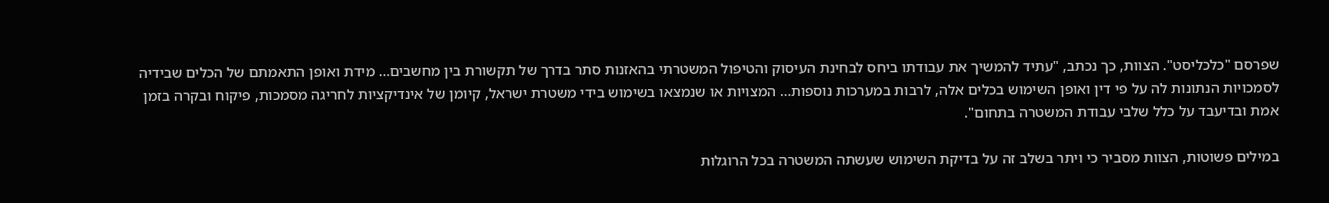שפרסם "כלכליסט". הצוות, כך נכתב, "עתיד להמשיך את עבודתו ביחס לבחינת העיסוק והטיפול המשטרתי בהאזנות סתר בדרך של תקשורת בין מחשבים… מידת ואופן התאמתם של הכלים שבידיה לסמכויות הנתונות לה על פי דין ואופן השימוש בכלים אלה, לרבות במערכות נוספות… המצויות או שנמצאו בשימוש בידי משטרת ישראל, קיומן של אינדיקציות לחריגה מסמכות, פיקוח ובקרה בזמן אמת ובדיעבד על כלל שלבי עבודת המשטרה בתחום".

במילים פשוטות, הצוות מסביר כי ויתר בשלב זה על בדיקת השימוש שעשתה המשטרה בכל הרוגלות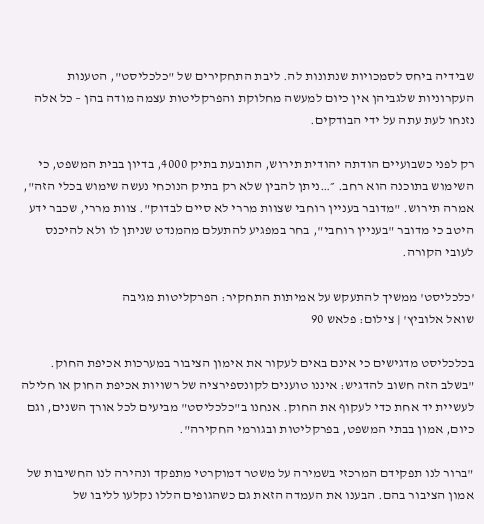שבידיה ביחס לסמכויות שנתונות לה. ליבת התחקירים של "כלכליסט", הטענות העקרוניות שלגביהן אין כיום למעשה מחלוקת והפרקליטות עצמה מודה בהן – כל אלה נזנחו לעת עתה על ידי הבודקים.

רק לפני כשבועיים הודתה יהודית תירוש, התובעת בתיק 4000, בדיון בבית המשפט, כי השימוש בתוכנה הוא רחב. ״…ניתן להבין שלא רק בתיק הנוכחי נעשה שימוש בכלי הזה", אמרה תירוש. "מדובר בעניין רוחבי שצוות מררי לא סיים לבדוק". צוות מררי, שכבר ידע היטב כי מדובר "בעניין רוחבי", בחר במפגיע להתעלם מהמנדט שניתן לו ולא להיכנס לעובי הקורה.

'כלכליסט' ממשיך להתעקש על אמיתות התחקיר: הפרקליטות מגיבה
שואל אלוביץ' | צילום: פלאש 90

בכלכליסט מדגישים כי אינם באים לעקור את אימון הציבור במערכות אכיפת החוק. "בשלב הזה חשוב להדגיש: איננו טוענים לקונספירציה של רשויות אכיפת החוק או חלילה לעשיית יד אחת כדי לעקוף את החוק. אנחנו ב"כלכליסט" מביעים לכל אורך השנים, וגם כיום, אמון בבתי המשפט, בפרקליטות ובגורמי החקירה".

"ברור לנו תפקידם המרכזי בשמירה על משטר דמוקרטי מתפקד ונהירה לנו החשיבות של אמון הציבור בהם. הבענו את העמדה הזאת גם כשהגופים הללו נקלעו לליבו של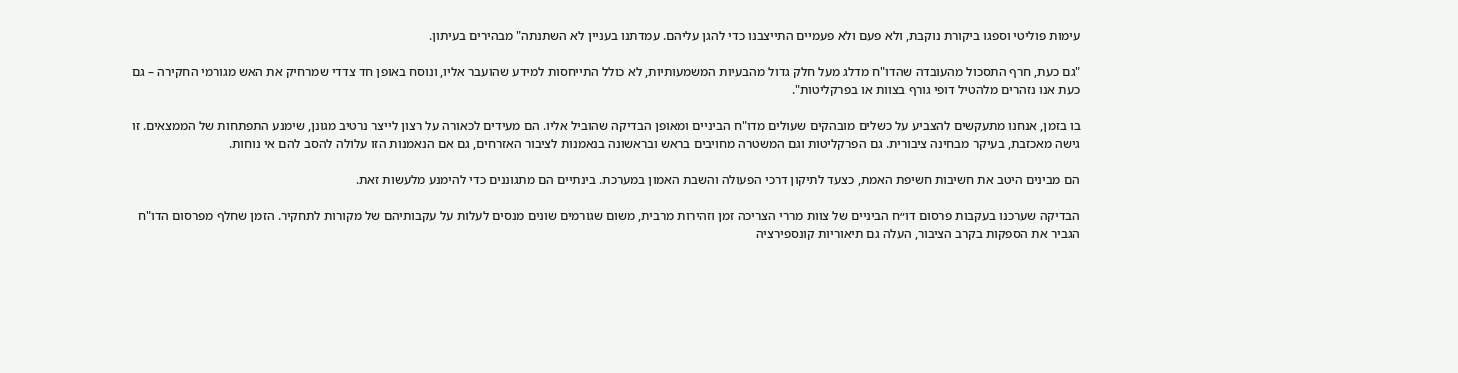עימות פוליטי וספגו ביקורת נוקבת, ולא פעם ולא פעמיים התייצבנו כדי להגן עליהם. עמדתנו בעניין לא השתנתה" מבהירים בעיתון.

"גם כעת, חרף התסכול מהעובדה שהדו"ח מדלג מעל חלק גדול מהבעיות המשמעותיות, לא כולל התייחסות למידע שהועבר אליו, ונוסח באופן חד צדדי שמרחיק את האש מגורמי החקירה – גם כעת אנו נזהרים מלהטיל דופי גורף בצוות או בפרקליטות".

בו בזמן, אנחנו מתעקשים להצביע על כשלים מובהקים שעולים מדו"ח הביניים ומאופן הבדיקה שהוביל אליו. הם מעידים לכאורה על רצון לייצר נרטיב מגונן, שימנע התפתחות של הממצאים. זו גישה מאכזבת, בעיקר מבחינה ציבורית. גם הפרקליטות וגם המשטרה מחויבים בראש ובראשונה בנאמנות לציבור האזרחים, גם אם הנאמנות הזו עלולה להסב להם אי נוחות.

הם מבינים היטב את חשיבות חשיפת האמת, כצעד לתיקון דרכי הפעולה והשבת האמון במערכת. בינתיים הם מתגוננים כדי להימנע מלעשות זאת.

הבדיקה שערכנו בעקבות פרסום דו״ח הביניים של צוות מררי הצריכה זמן וזהירות מרבית, משום שגורמים שונים מנסים לעלות על עקבותיהם של מקורות לתחקיר. הזמן שחלף מפרסום הדו"ח הגביר את הספקות בקרב הציבור, העלה גם תיאוריות קונספירציה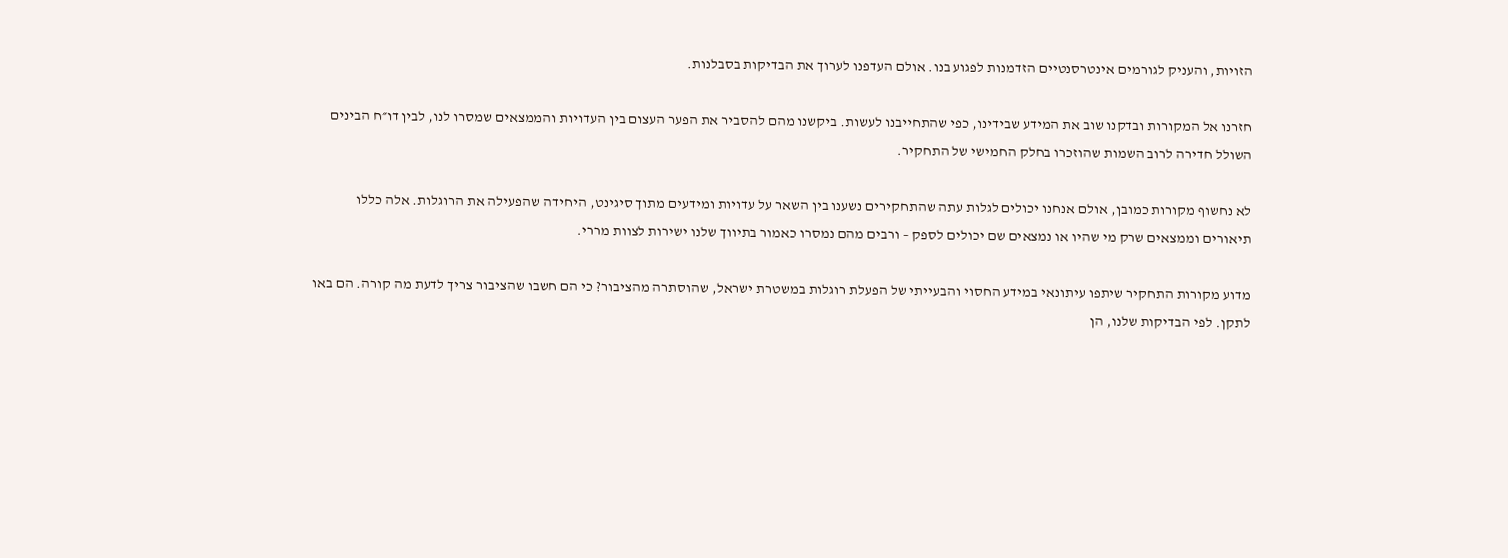הזויות, והעניק לגורמים אינטרסנטיים הזדמנות לפגוע בנו. אולם העדפנו לערוך את הבדיקות בסבלנות.

חזרנו אל המקורות ובדקנו שוב את המידע שבידינו, כפי שהתחייבנו לעשות. ביקשנו מהם להסביר את הפער העצום בין העדויות והממצאים שמסרו לנו, לבין דו״ח הבינים השולל חדירה לרוב השמות שהוזכרו בחלק החמישי של התחקיר.

לא נחשוף מקורות כמובן, אולם אנחנו יכולים לגלות עתה שהתחקירים נשענו בין השאר על עדויות ומידעים מתוך סיגינט, היחידה שהפעילה את הרוגלות. אלה כללו תיאורים וממצאים שרק מי שהיו או נמצאים שם יכולים לספק – ורבים מהם נמסרו כאמור בתיווך שלנו ישירות לצוות מררי.

מדוע מקורות התחקיר שיתפו עיתונאי במידע החסוי והבעייתי של הפעלת רוגלות במשטרת ישראל, שהוסתרה מהציבור? כי הם חשבו שהציבור צריך לדעת מה קורה. הם באו לתקן. לפי הבדיקות שלנו, הן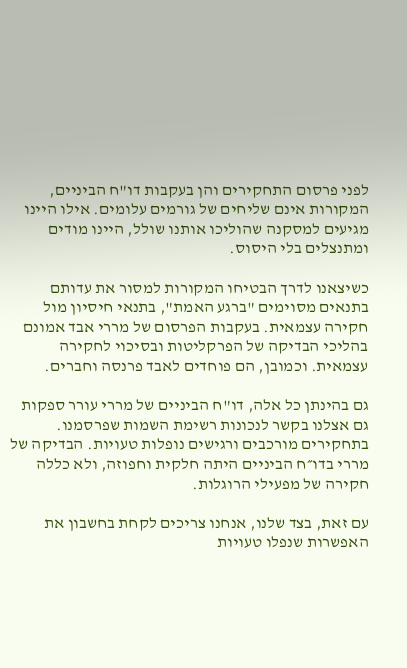לפני פרסום התחקירים והן בעקבות דו"ח הביניים, המקורות אינם שליחים של גורמים עלומים. אילו היינו מגיעים למסקנה שהוליכו אותנו שולל, היינו מודים ומתנצלים בלי היסוס.

כשיצאנו לדרך הבטיחו המקורות למסור את עדותם בתנאים מסוימים "ברגע האמת", בתנאי חיסיון מול חקירה עצמאית. בעקבות הפרסום של מררי אבד אמונם בהליכי הבדיקה של הפרקליטות ובסיכוי לחקירה עצמאית. וכמובן, הם פוחדים לאבד פרנסה וחברים.

גם בהינתן כל אלה, דו"ח הביניים של מררי עורר ספקות גם אצלנו בקשר לנכונות רשימת השמות שפרסמנו. בתחקירים מורכבים ורגישים נופלות טעויות. הבדיקה של מררי בדו״ח הביניים היתה חלקית וחפוזה, ולא כללה חקירה של מפעילי הרוגלות.

עם זאת, בצד שלנו, אנחנו צריכים לקחת בחשבון את האפשרות שנפלו טעויות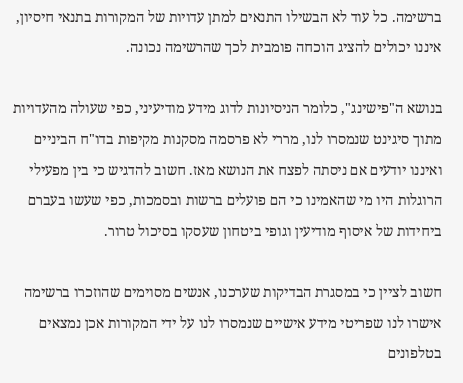ברשימה. כל עוד לא הבשילו התנאים למתן עדויות של המקורות בתנאי חיסיון, איננו יכולים להציג הוכחה פומבית לכך שהרשימה נכונה.

בנושא ה"פישינג", כלומר הניסיונות לדוג מידע מודיעיני, כפי שעולה מהעדויות מתוך סיגינט שנמסרו לנו, מררי לא פרסמה מסקנות מקיפות בדו"ח הביניים ואיננו יודעים אם ניסתה לפצח את הנושא מאז. חשוב להדגיש כי בין מפעילי הרוגלות היו מי שהאמינו כי הם פועלים ברשות ובסמכות, כפי שעשו בעברם ביחידות של איסוף מודיעין וגופי ביטחון שעסקו בסיכול טרור.

חשוב לציין כי במסגרת הבדיקות שערכנו, אנשים מסוימים שהוזכרו ברשימה אישרו לנו שפריטי מידע אישיים שנמסרו לנו על ידי המקורות אכן נמצאים בטלפונים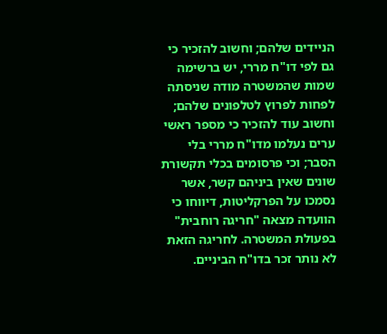הניידים שלהם; וחשוב להזכיר כי גם לפי דו"ח מררי, יש ברשימה שמות שהמשטרה מודה שניסתה לפחות לפרוץ לטלפונים שלהם; וחשוב עוד להזכיר כי מספר ראשי ערים נעלמו מדו"ח מררי בלי הסבר; וכי פרסומים בכלי תקשורת שונים שאין ביניהם קשר, אשר נסמכו על הפרקליטות, דיווחו כי הוועדה מצאה "חריגה רוחבית" בפעולת המשטרה. לחריגה הזאת לא נותר זכר בדו"ח הביניים.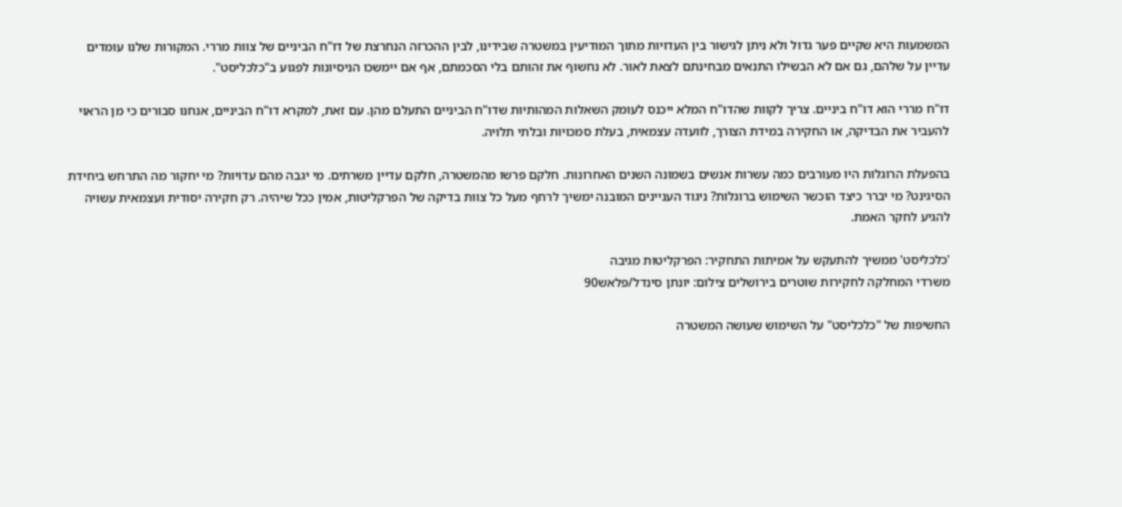המשמעות היא שקיים פער גדול ולא ניתן לגישור בין העדויות מתוך המודיעין במשטרה שבידינו, לבין ההכרזה הנחרצת של דו"ח הביניים של צוות מררי. המקורות שלנו עומדים עדיין על שלהם, גם אם לא הבשילו התנאים מבחינתם לצאת לאור. לא נחשוף את זהותם בלי הסכמתם, אף אם יימשכו הניסיונות לפגוע ב"כלכליסט".

דו"ח מררי הוא דו"ח ביניים. צריך לקוות שהדו"ח המלא ייכנס לעומק השאלות המהותיות שדו"ח הביניים התעלם מהן. עם זאת, למקרא דו"ח הביניים, אנחנו סבורים כי מן הראוי להעביר את הבדיקה, או החקירה במידת הצורך, לוועדה עצמאית, בעלת סמכויות ובלתי תלויה.

בהפעלת הרוגלות היו מעורבים כמה עשרות אנשים בשמונה השנים האחרונות. חלקם פרשו מהמשטרה, חלקם עדיין משרתים. מי יגבה מהם עדויות? מי יחקור מה התרחש ביחידת הסיגינט? מי יברר כיצד הוכשר השימוש ברוגלות? ניגוד העניינים המובנה ימשיך לרחף מעל כל צוות בדיקה של הפרקליטות, אמין ככל שיהיה. רק חקירה יסודית ועצמאית עשויה להגיע לחקר האמת.

'כלכליסט' ממשיך להתעקש על אמיתות התחקיר: הפרקליטות מגיבה
משרדי המחלקה לחקירות שוטרים בירושלים צילום: יונתן סינדל/פלאש90

החשיפות של "כלכליסט" על השימוש שעושה המשטרה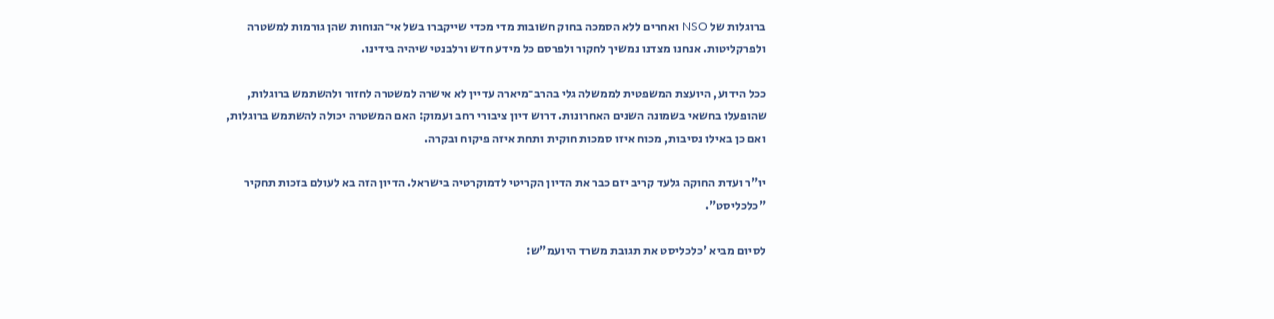ברוגלות של NSO ואחרים ללא הסמכה בחוק חשובות מדי מכדי שייקברו בשל אי־הנוחות שהן גורמות למשטרה ולפרקליטות. אנחנו מצדנו נמשיך לחקור ולפרסם כל מידע חדש ורלבנטי שיהיה בידינו.

ככל הידוע, היועצת המשפטית לממשלה גלי בהרב־מיארה עדיין לא אישרה למשטרה לחזור ולהשתמש ברוגלות, שהופעלו בחשאי בשמונה השנים האחרונות. דרוש דיון ציבורי רחב ועמוק: האם המשטרה יכולה להשתמש ברוגלות, ואם כן באילו נסיבות, מכוח איזו סמכות חוקית ותחת איזה פיקוח ובקרה.

יו"ר ועדת החוקה גלעד קריב יזם כבר את הדיון הקריטי לדמוקרטיה בישראל. הדיון הזה בא לעולם בזכות תחקיר "כלכליסט".

לסיום מביא 'כלכליסט את תגובת משרד היועמ"ש: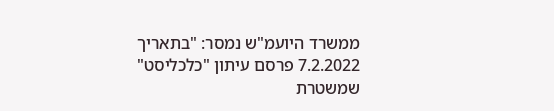ממשרד היועמ"ש נמסר: "בתאריך 7.2.2022 פרסם עיתון "כלכליסט" שמשטרת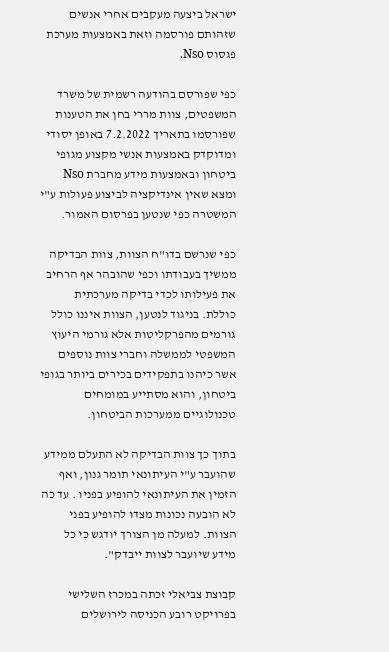ישראל ביצעה מעקבים אחרי אנשים שזהותם פורסמה וזאת באמצעות מערכת פגסוס Nso.

כפי שפורסם בהודעה רשמית של משרד המשפטים, צוות מררי בחן את הטענות שפורסמו בתאריך 7.2.2022 באופן יסודי ומדוקדק באמצעות אנשי מקצוע מגופי ביטחון ובאמצעות מידע מחברת Nso ומצא שאין אינדיקציה לביצוע פעולות ע"י המשטרה כפי שנטען בפרסום האמור.

כפי שנרשם בדו"ח הצוות, צוות הבדיקה ממשיך בעבודתו וכפי שהובהר אף הרחיב את פעילותו לכדי בדיקה מערכתית כוללת. בניגוד לנטען, הצוות איננו כולל גורמים מהפרקליטות אלא גורמי היעוץ המשפטי לממשלה וחברי צוות נוספים אשר כיהנו בתפקידים בכירים ביותר בגופי ביטחון, והוא מסתייע במומחים טכנולוגיים ממערכות הביטחון.

בתוך כך צוות הבדיקה לא התעלם ממידע שהועבר ע"י העיתונאי תומר גנון, ואף הזמין את העיתונאי להופיע בפניו . עד כה לא הובעה נכונות מצדו להופיע בפני הצוות. למעלה מן הצורך יודגש כי כל מידע שיועבר לצוות ייבדק".

קבוצת צביאלי זכתה במכרז השלישי בפרויקט רובע הכניסה לירושלים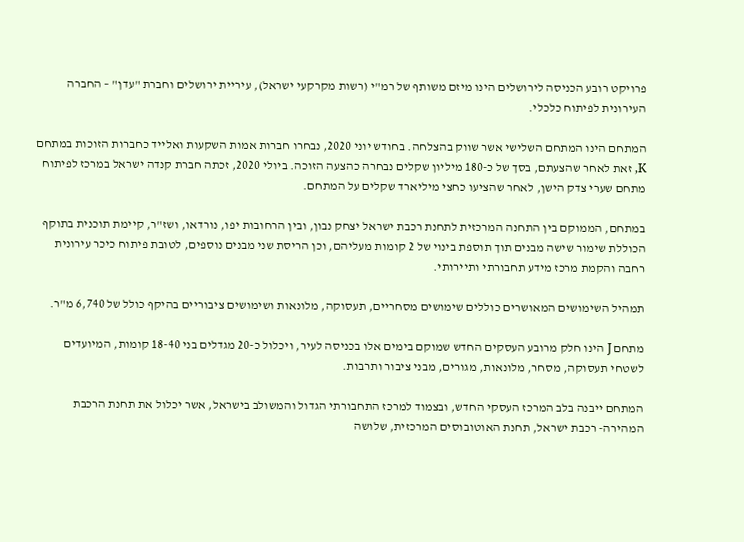פרויקט רובע הכניסה לירושלים הינו מיזם משותף של רמ"י (רשות מקרקעי ישראל), עיריית ירושלים וחברת "עדן" – החברה העירונית לפיתוח כלכלי.

המתחם הינו המתחם השלישי אשר שווק בהצלחה. בחודש יוני 2020, נבחרו חברות אמות השקעות ואלייד כחברות הזוכות במתחם K, זאת לאחר שהצעתם, בסך של כ-180 מיליון שקלים נבחרה כהצעה הזוכה. ביולי 2020, זכתה חברת קנדה ישראל במרכז לפיתוח מתחם שערי צדק הישן, לאחר שהציעו כחצי מיליארד שקלים על המתחם.

במתחם, הממוקם בין התחנה המרכזית לתחנת רכבת ישראל יצחק נבון, ובין הרחובות יפו, נורדאו, ושז"ר, קיימת תוכנית בתוקף הכוללת שימור שישה מבנים תוך תוספת בינוי של 2 קומות מעליהם, וכן הריסת שני מבנים נוספים, לטובת פיתוח כיכר עירונית רחבה והקמת מרכז מידע תחבורתי ותיירותי.

תמהיל השימושים המאושרים כוללים שימושים מסחריים, תעסוקה, מלונאות ושימושים ציבוריים בהיקף כולל של 6,740 מ"ר.

מתחם J הינו חלק מרובע העסקים החדש שמוקם בימים אלו בכניסה לעיר, ויכלול כ-20 מגדלים בני 18-40 קומות, המיועדים לשטחי תעסוקה, מסחר, מלונאות, מגורים, מבני ציבור ותרבות.

המתחם ייבנה בלב המרכז העסקי החדש, ובצמוד למרכז התחבורתי הגדול והמשולב בישראל, אשר יכלול את תחנת הרכבת המהירה- רכבת ישראל, תחנת האוטובוסים המרכזית, שלושה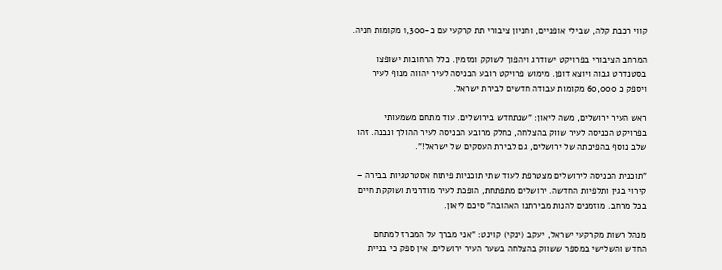קווי רכבת קלה, שבילי אופניים, וחניון ציבורי תת קרקעי עם כ-1,300 מקומות חניה.

המרחב הציבורי בפרויקט ישודרג ויהפוך לשוקק ומזמין. כלל הרחובות ישופצו בסטנדרט גבוה ויוצא דופן. מימוש פרויקט רובע הכניסה לעיר יהווה מנוף לעיר ויספק כ 60,000 מקומות עבודה חדשים לבירת ישראל.

ראש העיר ירושלים, משה ליאון: "שנתחדש בירושלים. עוד מתחם משמעותי בפרויקט הכניסה לעיר שווק בהצלחה, כחלק מרובע הכניסה לעיר ההולך ונבנה. זהו שלב נוסף בהפיכתה של ירושלים, גם לבירת העסקים של ישראל!".

"תוכנית הכניסה לירושלים מצטרפת לעוד שתי תוכניות פיתוח אסטרטגיות בבירה – קירוי בגין ותלפיות החדשה. ירושלים מתפתחת, הופכת לעיר מודרנית ושוקקת חיים בכל מרחב. מוזמנים להנות מבירתנו האהובה" סיכם ליאון.

מנהל רשות מקרקעי ישראל, יעקב (ינקי) קוינט: "אני מברך על המכרז למתחם החדש והשלישי במספר ששווק בהצלחה בשער העיר ירושלים. אין ספק כי בניית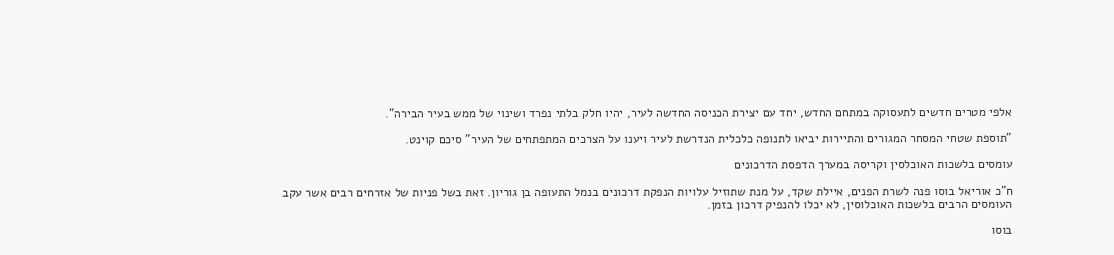אלפי מטרים חדשים לתעסוקה במתחם החדש, יחד עם יצירת הכניסה החדשה לעיר, יהיו חלק בלתי נפרד ושינוי של ממש בעיר הבירה".

"תוספת שטחי המסחר המגורים והתיירות יביאו לתנופה כלכלית הנדרשת לעיר ויענו על הצרכים המתפתחים של העיר" סיכם קוינט.

עומסים בלשכות האוכלסין וקריסה במערך הדפסת הדרכונים

ח"כ אוריאל בוסו פנה לשרת הפנים, איילת שקד, על מנת שתוזיל עלויות הנפקת דרכונים בנמל התעופה בן גוריון. זאת בשל פניות של אזרחים רבים אשר עקב העומסים הרבים בלשכות האוכלוסין, לא יכלו להנפיק דרכון בזמן.

בוסו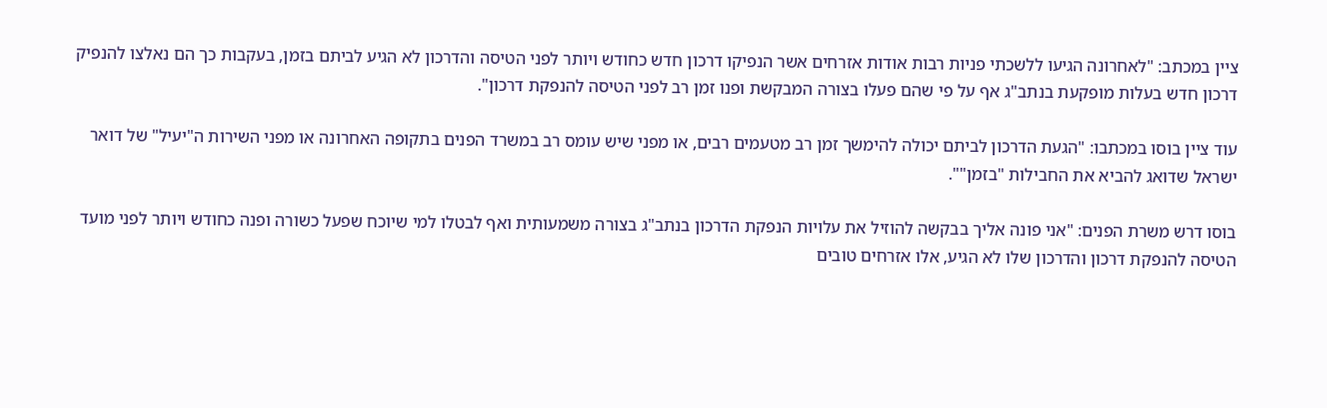ציין במכתב: "לאחרונה הגיעו ללשכתי פניות רבות אודות אזרחים אשר הנפיקו דרכון חדש כחודש ויותר לפני הטיסה והדרכון לא הגיע לביתם בזמן, בעקבות כך הם נאלצו להנפיק דרכון חדש בעלות מופקעת בנתב"ג אף על פי שהם פעלו בצורה המבקשת ופנו זמן רב לפני הטיסה להנפקת דרכון".

עוד ציין בוסו במכתבו: "הגעת הדרכון לביתם יכולה להימשך זמן רב מטעמים רבים, או מפני שיש עומס רב במשרד הפנים בתקופה האחרונה או מפני השירות ה"יעיל" של דואר ישראל שדואג להביא את החבילות "בזמן"".

בוסו דרש משרת הפנים: "אני פונה אליך בבקשה להוזיל את עלויות הנפקת הדרכון בנתב"ג בצורה משמעותית ואף לבטלו למי שיוכח שפעל כשורה ופנה כחודש ויותר לפני מועד הטיסה להנפקת דרכון והדרכון שלו לא הגיע, אלו אזרחים טובים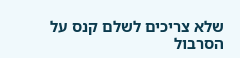שלא צריכים לשלם קנס על הסרבול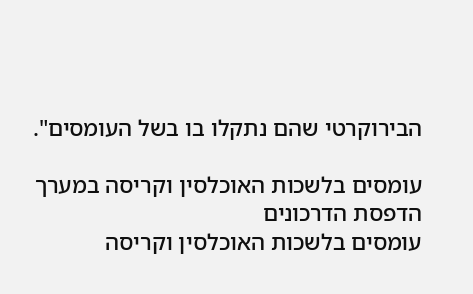הבירוקרטי שהם נתקלו בו בשל העומסים".

עומסים בלשכות האוכלסין וקריסה במערך הדפסת הדרכונים
עומסים בלשכות האוכלסין וקריסה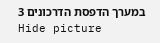במערך הדפסת הדרכונים 3
Hide picture